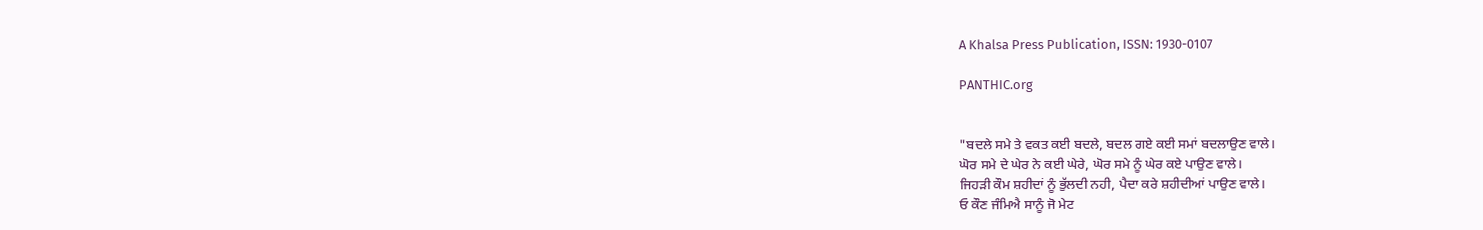A Khalsa Press Publication, ISSN: 1930-0107

PANTHIC.org


"ਬਦਲੇ ਸਮੇ ਤੇ ਵਕਤ ਕਈ ਬਦਲੇ, ਬਦਲ ਗਏ ਕਈ ਸਮਾਂ ਬਦਲਾਉਣ ਵਾਲੇ।
ਘੋਰ ਸਮੇ ਦੇ ਘੇਰ ਨੇ ਕਈ ਘੇਰੇ, ਘੋਰ ਸਮੇ ਨੂੰ ਘੇਰ ਕਏ ਪਾਉਣ ਵਾਲੇ।
ਜਿਹੜੀ ਕੌਮ ਸ਼ਹੀਦਾਂ ਨੂੰ ਭੁੱਲਦੀ ਨਹੀ, ਪੈਦਾ ਕਰੇ ਸ਼ਹੀਦੀਆਂ ਪਾਉਣ ਵਾਲੇ।
ਓ ਕੌਣ ਜੰਮਿਐ ਸਾਨੂੰ ਜੋ ਮੇਟ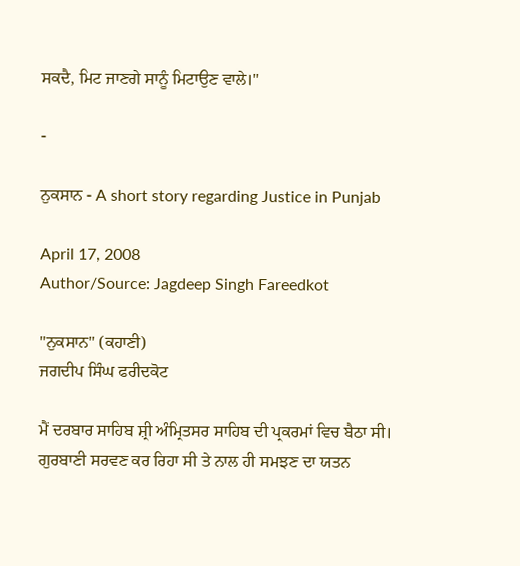ਸਕਦੈ, ਮਿਟ ਜਾਣਗੇ ਸਾਨੂੰ ਮਿਟਾਉਣ ਵਾਲੇ।"

-

ਨੁਕਸਾਨ - A short story regarding Justice in Punjab

April 17, 2008
Author/Source: Jagdeep Singh Fareedkot

"ਨੁਕਸਾਨ" (ਕਹਾਣੀ)
ਜਗਦੀਪ ਸਿੰਘ ਫਰੀਦਕੋਟ

ਮੈਂ ਦਰਬਾਰ ਸਾਹਿਬ ਸ਼੍ਰੀ ਅੰਮ੍ਰਿਤਸਰ ਸਾਹਿਬ ਦੀ ਪ੍ਰਕਰਮਾਂ ਵਿਚ ਬੈਠਾ ਸੀ। ਗੁਰਬਾਣੀ ਸਰਵਣ ਕਰ ਰਿਹਾ ਸੀ ਤੇ ਨਾਲ ਹੀ ਸਮਝਣ ਦਾ ਯਤਨ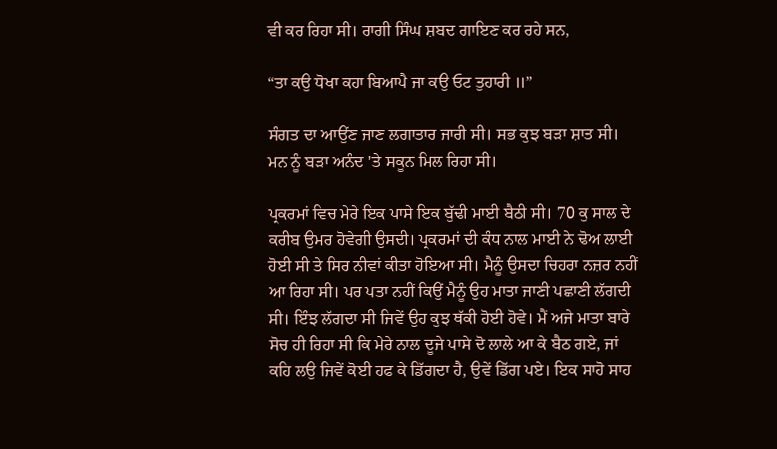ਵੀ ਕਰ ਰਿਹਾ ਸੀ। ਰਾਗੀ ਸਿੰਘ ਸ਼ਬਦ ਗਾਇਣ ਕਰ ਰਹੇ ਸਨ,

“ਤਾ ਕਉ ਧੋਖਾ ਕਹਾ ਬਿਆਪੈ ਜਾ ਕਉ ਓਟ ਤੁਹਾਰੀ ॥”

ਸੰਗਤ ਦਾ ਆਉਂਣ ਜਾਣ ਲਗਾਤਾਰ ਜਾਰੀ ਸੀ। ਸਭ ਕੁਝ ਬੜਾ ਸ਼ਾਤ ਸੀ। ਮਨ ਨੂੰ ਬੜਾ ਅਨੰਦ 'ਤੇ ਸਕੂਨ ਮਿਲ ਰਿਹਾ ਸੀ।

ਪ੍ਰਕਰਮਾਂ ਵਿਚ ਮੇਰੇ ਇਕ ਪਾਸੇ ਇਕ ਬੁੱਢੀ ਮਾਈ ਬੈਠੀ ਸੀ। 70 ਕੁ ਸਾਲ ਦੇ ਕਰੀਬ ਉਮਰ ਹੋਵੇਗੀ ਉਸਦੀ। ਪ੍ਰਕਰਮਾਂ ਦੀ ਕੰਧ ਨਾਲ ਮਾਈ ਨੇ ਢੋਅ ਲਾਈ ਹੋਈ ਸੀ ਤੇ ਸਿਰ ਨੀਵਾਂ ਕੀਤਾ ਹੋਇਆ ਸੀ। ਮੈਨੂੰ ਉਸਦਾ ਚਿਹਰਾ ਨਜ਼ਰ ਨਹੀਂ ਆ ਰਿਹਾ ਸੀ। ਪਰ ਪਤਾ ਨਹੀਂ ਕਿਉਂ ਮੈਨੂੰ ਉਹ ਮਾਤਾ ਜਾਣੀ ਪਛਾਣੀ ਲੱਗਦੀ ਸੀ। ਇੰਝ ਲੱਗਦਾ ਸੀ ਜਿਵੇਂ ਉਹ ਕੁਝ ਥੱਕੀ ਹੋਈ ਹੋਵੇ। ਮੈਂ ਅਜੇ ਮਾਤਾ ਬਾਰੇ ਸੋਚ ਹੀ ਰਿਹਾ ਸੀ ਕਿ ਮੇਰੇ ਨਾਲ ਦੂਜੇ ਪਾਸੇ ਦੋ ਲਾਲੇ ਆ ਕੇ ਬੈਠ ਗਏ, ਜਾਂ ਕਹਿ ਲਉ ਜਿਵੇਂ ਕੋਈ ਹਫ ਕੇ ਡਿੱਗਦਾ ਹੈ, ਉਵੇਂ ਡਿੱਗ ਪਏ। ਇਕ ਸਾਹੋ ਸਾਹ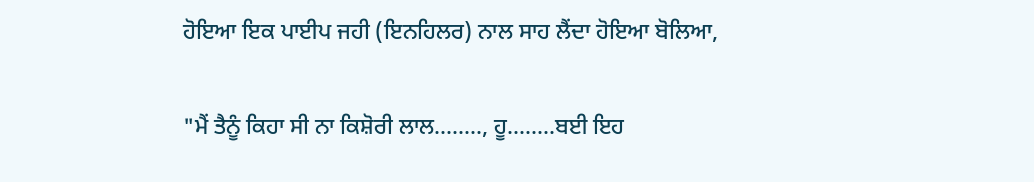ਹੋਇਆ ਇਕ ਪਾਈਪ ਜਹੀ (ਇਨਹਿਲਰ) ਨਾਲ ਸਾਹ ਲੈਂਦਾ ਹੋਇਆ ਬੋਲਿਆ,

"ਮੈਂ ਤੈਨੂੰ ਕਿਹਾ ਸੀ ਨਾ ਕਿਸ਼ੋਰੀ ਲਾਲ........, ਹੂ........ਬਈ ਇਹ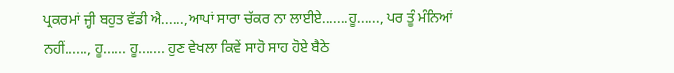ਪ੍ਰਕਰਮਾਂ ਜ੍ਹੀ ਬਹੁਤ ਵੱਡੀ ਐ......,ਆਪਾਂ ਸਾਰਾ ਚੱਕਰ ਨਾ ਲਾਈਏ.......ਹੂ......, ਪਰ ਤੂੰ ਮੰਨਿਆਂ ਨਹੀਂ......, ਹੂ...... ਹੂ....... ਹੁਣ ਵੇਖਲਾ ਕਿਵੇਂ ਸਾਹੋ ਸਾਹ ਹੋਏ ਬੈਠੇ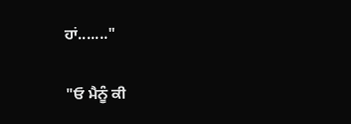ਹਾਂ......."

"ਓ ਮੈਨੂੰ ਕੀ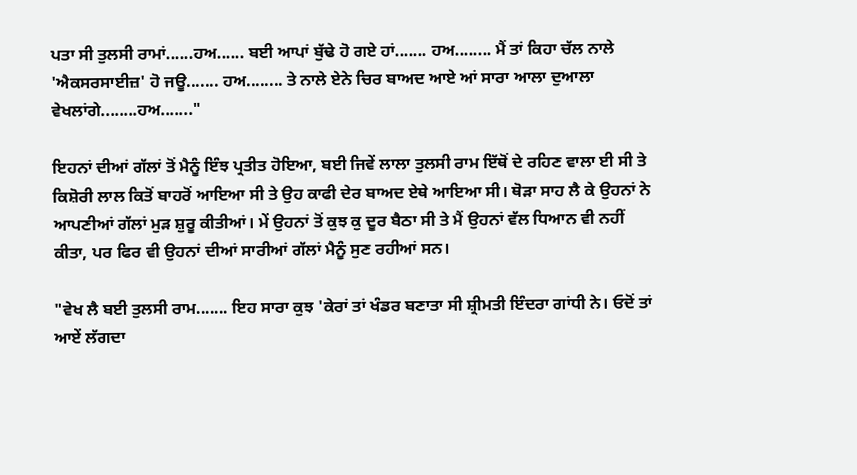ਪਤਾ ਸੀ ਤੁਲਸੀ ਰਾਮਾਂ......ਹਅ...... ਬਈ ਆਪਾਂ ਬੁੱਢੇ ਹੋ ਗਏ ਹਾਂ....... ਹਅ........ ਮੈਂ ਤਾਂ ਕਿਹਾ ਚੱਲ ਨਾਲੇ 'ਐਕਸਰਸਾਈਜ਼' ਹੋ ਜਊ....... ਹਅ........ ਤੇ ਨਾਲੇ ਏਨੇ ਚਿਰ ਬਾਅਦ ਆਏ ਆਂ ਸਾਰਾ ਆਲਾ ਦੁਆਲਾ ਵੇਖਲਾਂਗੇ........ਹਅ......."

ਇਹਨਾਂ ਦੀਆਂ ਗੱਲਾਂ ਤੋਂ ਮੈਨੂੰ ਇੰਝ ਪ੍ਰਤੀਤ ਹੋਇਆ, ਬਈ ਜਿਵੇਂ ਲਾਲਾ ਤੁਲਸੀ ਰਾਮ ਇੱਥੋਂ ਦੇ ਰਹਿਣ ਵਾਲਾ ਈ ਸੀ ਤੇ ਕਿਸ਼ੋਰੀ ਲਾਲ ਕਿਤੋਂ ਬਾਹਰੋਂ ਆਇਆ ਸੀ ਤੇ ਉਹ ਕਾਫੀ ਦੇਰ ਬਾਅਦ ਏਥੇ ਆਇਆ ਸੀ। ਥੋੜਾ ਸਾਹ ਲੈ ਕੇ ਉਹਨਾਂ ਨੇ ਆਪਣੀਆਂ ਗੱਲਾਂ ਮੁੜ ਸ਼ੁਰੂ ਕੀਤੀਆਂ। ਮੇਂ ਉਹਨਾਂ ਤੋਂ ਕੁਝ ਕੁ ਦੂਰ ਬੈਠਾ ਸੀ ਤੇ ਮੈਂ ਉਹਨਾਂ ਵੱਲ ਧਿਆਨ ਵੀ ਨਹੀਂ ਕੀਤਾ, ਪਰ ਫਿਰ ਵੀ ਉਹਨਾਂ ਦੀਆਂ ਸਾਰੀਆਂ ਗੱਲਾਂ ਮੈਨੂੰ ਸੁਣ ਰਹੀਆਂ ਸਨ।

"ਵੇਖ ਲੈ ਬਈ ਤੁਲਸੀ ਰਾਮ....... ਇਹ ਸਾਰਾ ਕੁਝ 'ਕੇਰਾਂ ਤਾਂ ਖੰਡਰ ਬਣਾਤਾ ਸੀ ਸ਼੍ਰੀਮਤੀ ਇੰਦਰਾ ਗਾਂਧੀ ਨੇ। ਓਦੋਂ ਤਾਂ ਆਏਂ ਲੱਗਦਾ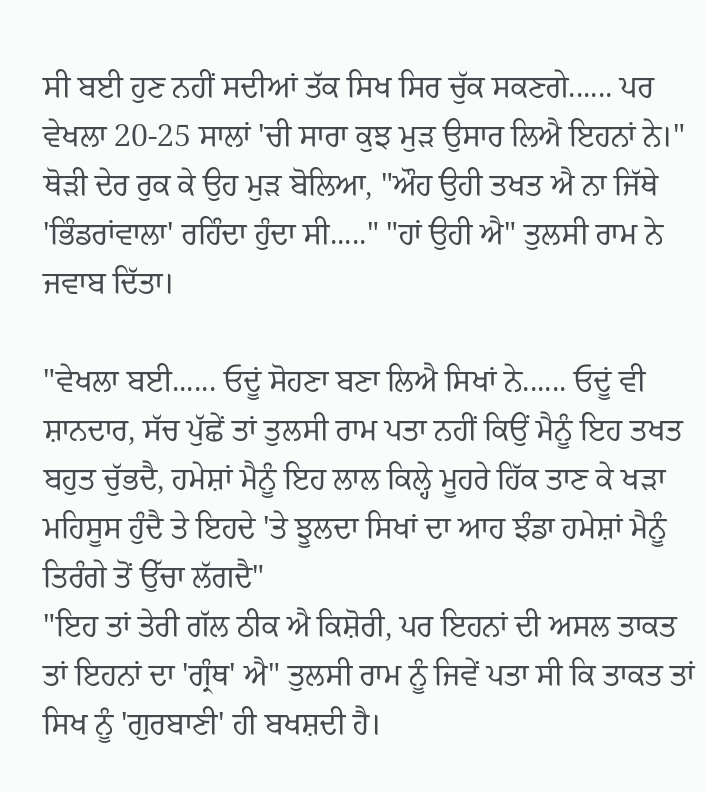ਸੀ ਬਈ ਹੁਣ ਨਹੀਂ ਸਦੀਆਂ ਤੱਕ ਸਿਖ ਸਿਰ ਚੁੱਕ ਸਕਣਗੇ...... ਪਰ ਵੇਖਲਾ 20-25 ਸਾਲਾਂ 'ਚੀ ਸਾਰਾ ਕੁਝ ਮੁੜ ਉਸਾਰ ਲਿਐ ਇਹਨਾਂ ਨੇ।" ਥੋੜੀ ਦੇਰ ਰੁਕ ਕੇ ਉਹ ਮੁੜ ਬੋਲਿਆ, "ਔਹ ਉਹੀ ਤਖਤ ਐ ਨਾ ਜਿੱਥੇ 'ਭਿੰਡਰਾਂਵਾਲਾ' ਰਹਿੰਦਾ ਹੁੰਦਾ ਸੀ....." "ਹਾਂ ਉਹੀ ਐ" ਤੁਲਸੀ ਰਾਮ ਨੇ ਜਵਾਬ ਦਿੱਤਾ।

"ਵੇਖਲਾ ਬਈ...... ਓਦੂਂ ਸੋਹਣਾ ਬਣਾ ਲਿਐ ਸਿਖਾਂ ਨੇ...... ਓਦੂਂ ਵੀ ਸ਼ਾਨਦਾਰ, ਸੱਚ ਪੁੱਛੇਂ ਤਾਂ ਤੁਲਸੀ ਰਾਮ ਪਤਾ ਨਹੀਂ ਕਿਉਂ ਮੈਨੂੰ ਇਹ ਤਖਤ ਬਹੁਤ ਚੁੱਭਦੈ, ਹਮੇਸ਼ਾਂ ਮੈਨੂੰ ਇਹ ਲਾਲ ਕਿਲ੍ਹੇ ਮੂਹਰੇ ਹਿੱਕ ਤਾਣ ਕੇ ਖੜਾ ਮਹਿਸੂਸ ਹੁੰਦੈ ਤੇ ਇਹਦੇ 'ਤੇ ਝੂਲਦਾ ਸਿਖਾਂ ਦਾ ਆਹ ਝੰਡਾ ਹਮੇਸ਼ਾਂ ਮੈਨੂੰ ਤਿਰੰਗੇ ਤੋਂ ਉੱਚਾ ਲੱਗਦੈ"
"ਇਹ ਤਾਂ ਤੇਰੀ ਗੱਲ ਠੀਕ ਐ ਕਿਸ਼ੋਰੀ, ਪਰ ਇਹਨਾਂ ਦੀ ਅਸਲ ਤਾਕਤ ਤਾਂ ਇਹਨਾਂ ਦਾ 'ਗ੍ਰੰਥ' ਐ" ਤੁਲਸੀ ਰਾਮ ਨੂੰ ਜਿਵੇਂ ਪਤਾ ਸੀ ਕਿ ਤਾਕਤ ਤਾਂ ਸਿਖ ਨੂੰ 'ਗੁਰਬਾਣੀ' ਹੀ ਬਖਸ਼ਦੀ ਹੈ।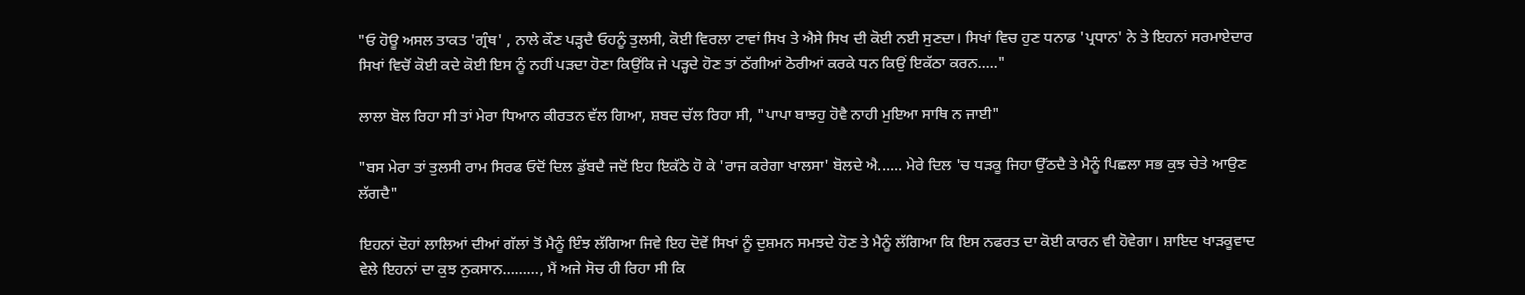"ਓ ਹੋਊ ਅਸਲ ਤਾਕਤ 'ਗ੍ਰੰਥ' , ਨਾਲੇ ਕੌਣ ਪੜ੍ਹਦੈ ਓਹਨੂੰ ਤੁਲਸੀ, ਕੋਈ ਵਿਰਲਾ ਟਾਵਾਂ ਸਿਖ ਤੇ ਐਸੇ ਸਿਖ ਦੀ ਕੋਈ ਨਈ ਸੁਣਦਾ। ਸਿਖਾਂ ਵਿਚ ਹੁਣ ਧਨਾਡ 'ਪ੍ਰਧਾਨ' ਨੇ ਤੇ ਇਹਨਾਂ ਸਰਮਾਏਦਾਰ ਸਿਖਾਂ ਵਿਚੋਂ ਕੋਈ ਕਦੇ ਕੋਈ ਇਸ ਨੂੰ ਨਹੀਂ ਪੜਦਾ ਹੋਣਾ ਕਿਉਂਕਿ ਜੇ ਪੜ੍ਹਦੇ ਹੋਣ ਤਾਂ ਠੱਗੀਆਂ ਠੋਰੀਆਂ ਕਰਕੇ ਧਨ ਕਿਉਂ ਇਕੱਠਾ ਕਰਨ....."

ਲਾਲਾ ਬੋਲ ਰਿਹਾ ਸੀ ਤਾਂ ਮੇਰਾ ਧਿਆਨ ਕੀਰਤਨ ਵੱਲ ਗਿਆ, ਸ਼ਬਦ ਚੱਲ ਰਿਹਾ ਸੀ, "ਪਾਪਾ ਬਾਝਹੁ ਹੋਵੈ ਨਾਹੀ ਮੁਇਆ ਸਾਥਿ ਨ ਜਾਈ"

"ਬਸ ਮੇਰਾ ਤਾਂ ਤੁਲਸੀ ਰਾਮ ਸਿਰਫ ਓਦੋਂ ਦਿਲ ਡੁੱਬਦੈ ਜਦੋਂ ਇਹ ਇਕੱਠੇ ਹੋ ਕੇ 'ਰਾਜ ਕਰੇਗਾ ਖਾਲਸਾ' ਬੋਲਦੇ ਐ...... ਮੇਰੇ ਦਿਲ 'ਚ ਧੜਕੂ ਜਿਹਾ ਉੱਠਦੈ ਤੇ ਮੈਨੂੰ ਪਿਛਲਾ ਸਭ ਕੁਝ ਚੇਤੇ ਆਉਣ ਲੱਗਦੈ"

ਇਹਨਾਂ ਦੋਹਾਂ ਲਾਲਿਆਂ ਦੀਆਂ ਗੱਲਾਂ ਤੋਂ ਮੈਨੂੰ ਇੰਝ ਲੱਗਿਆ ਜਿਵੇ ਇਹ ਦੋਵੇਂ ਸਿਖਾਂ ਨੂੰ ਦੁਸ਼ਮਨ ਸਮਝਦੇ ਹੋਣ ਤੇ ਮੈਨੂੰ ਲੱਗਿਆ ਕਿ ਇਸ ਨਫਰਤ ਦਾ ਕੋਈ ਕਾਰਨ ਵੀ ਹੋਵੇਗਾ। ਸ਼ਾਇਦ ਖਾੜਕੂਵਾਦ ਵੇਲੇ ਇਹਨਾਂ ਦਾ ਕੁਝ ਨੁਕਸਾਨ………, ਮੈਂ ਅਜੇ ਸੋਚ ਹੀ ਰਿਹਾ ਸੀ ਕਿ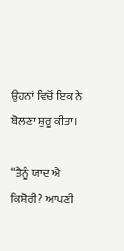ਉਹਨਾਂ ਵਿਚੋਂ ਇਕ ਨੇ ਬੋਲਣਾ ਸ਼ੁਰੂ ਕੀਤਾ।

“ਤੈਨੂੰ ਯਾਦ ਐ ਕਿਸ਼ੋਰੀ? ਆਪਣੀ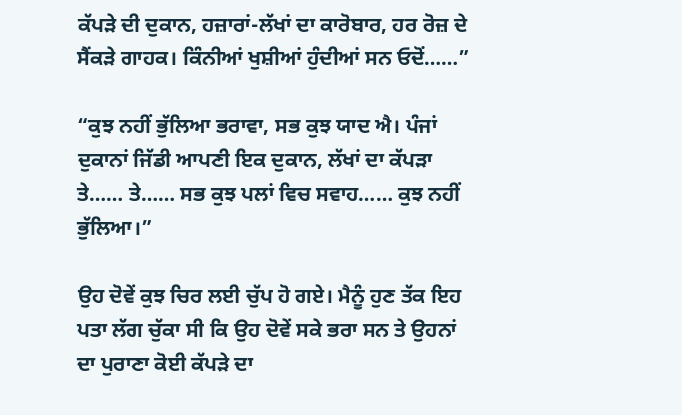ਕੱਪੜੇ ਦੀ ਦੁਕਾਨ, ਹਜ਼ਾਰਾਂ-ਲੱਖਾਂ ਦਾ ਕਾਰੋਬਾਰ, ਹਰ ਰੋਜ਼ ਦੇ ਸੈਂਕੜੇ ਗਾਹਕ। ਕਿੰਨੀਆਂ ਖੁਸ਼ੀਆਂ ਹੁੰਦੀਆਂ ਸਨ ਓਦੋਂ……”

“ਕੁਝ ਨਹੀਂ ਭੁੱਲਿਆ ਭਰਾਵਾ, ਸਭ ਕੁਝ ਯਾਦ ਐ। ਪੰਜਾਂ ਦੁਕਾਨਾਂ ਜਿੱਡੀ ਆਪਣੀ ਇਕ ਦੁਕਾਨ, ਲੱਖਾਂ ਦਾ ਕੱਪੜਾ ਤੇ…… ਤੇ…… ਸਭ ਕੁਝ ਪਲਾਂ ਵਿਚ ਸਵਾਹ…… ਕੁਝ ਨਹੀਂ ਭੁੱਲਿਆ।”

ਉਹ ਦੋਵੇਂ ਕੁਝ ਚਿਰ ਲਈ ਚੁੱਪ ਹੋ ਗਏ। ਮੈਨੂੰ ਹੁਣ ਤੱਕ ਇਹ ਪਤਾ ਲੱਗ ਚੁੱਕਾ ਸੀ ਕਿ ਉਹ ਦੋਵੇਂ ਸਕੇ ਭਰਾ ਸਨ ਤੇ ਉਹਨਾਂ ਦਾ ਪੁਰਾਣਾ ਕੋਈ ਕੱਪੜੇ ਦਾ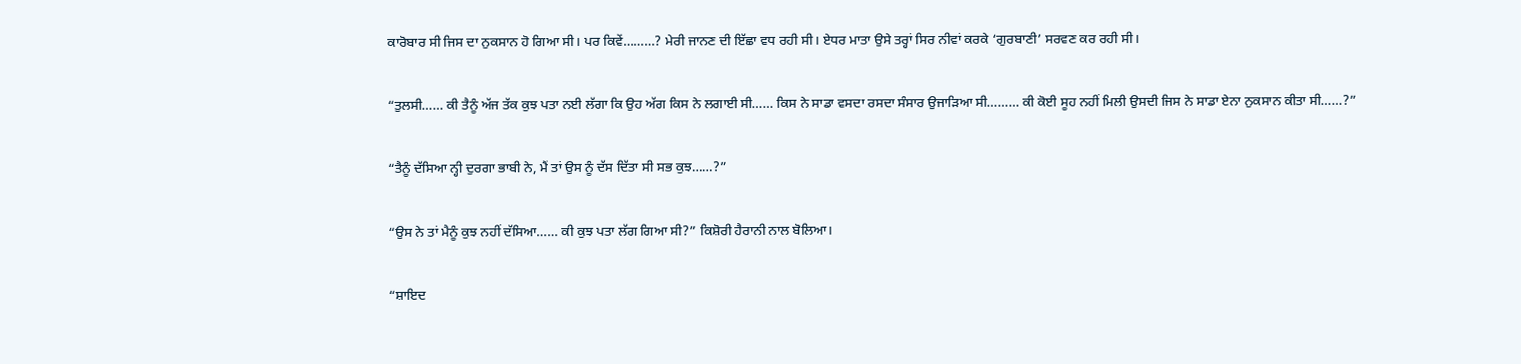ਕਾਰੋਬਾਰ ਸੀ ਜਿਸ ਦਾ ਨੁਕਸਾਨ ਹੋ ਗਿਆ ਸੀ। ਪਰ ਕਿਵੇਂ………? ਮੇਰੀ ਜਾਨਣ ਦੀ ਇੱਛਾ ਵਧ ਰਹੀ ਸੀ। ਏਧਰ ਮਾਤਾ ਉਸੇ ਤਰ੍ਹਾਂ ਸਿਰ ਨੀਵਾਂ ਕਰਕੇ ‘ਗੁਰਬਾਣੀ’ ਸਰਵਣ ਕਰ ਰਹੀ ਸੀ।

“ਤੁਲਸੀ…… ਕੀ ਤੈਨੂੰ ਅੱਜ ਤੱਕ ਕੁਝ ਪਤਾ ਨਈ ਲੱਗਾ ਕਿ ਉਹ ਅੱਗ ਕਿਸ ਨੇ ਲਗਾਈ ਸੀ…… ਕਿਸ ਨੇ ਸਾਡਾ ਵਸਦਾ ਰਸਦਾ ਸੰਸਾਰ ਉਜਾੜਿਆ ਸੀ……… ਕੀ ਕੋਈ ਸੂਹ ਨਹੀਂ ਮਿਲੀ ਉਸਦੀ ਜਿਸ ਨੇ ਸਾਡਾ ਏਨਾ ਨੁਕਸਾਨ ਕੀਤਾ ਸੀ……?”

“ਤੈਨੂੰ ਦੱਸਿਆ ਨ੍ਹੀ ਦੁਰਗਾ ਭਾਬੀ ਨੇ, ਮੈਂ ਤਾਂ ਉਸ ਨੂੰ ਦੱਸ ਦਿੱਤਾ ਸੀ ਸਭ ਕੁਝ……?”

“ਉਸ ਨੇ ਤਾਂ ਮੈਨੂੰ ਕੁਝ ਨਹੀਂ ਦੱਸਿਆ…… ਕੀ ਕੁਝ ਪਤਾ ਲੱਗ ਗਿਆ ਸੀ?” ਕਿਸ਼ੋਰੀ ਹੈਰਾਨੀ ਨਾਲ ਬੋਲਿਆ।

“ਸ਼ਾਇਦ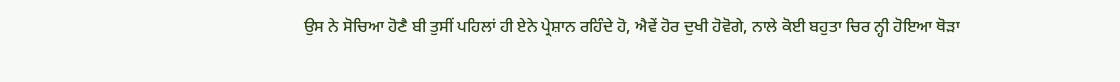ਉਸ ਨੇ ਸੋਚਿਆ ਹੋਣੈ ਬੀ ਤੁਸੀਂ ਪਹਿਲਾਂ ਹੀ ਏਨੇ ਪ੍ਰੇਸ਼ਾਨ ਰਹਿੰਦੇ ਹੋ, ਐਵੇਂ ਹੋਰ ਦੁਖੀ ਹੋਵੋਗੇ, ਨਾਲੇ ਕੋਈ ਬਹੁਤਾ ਚਿਰ ਨ੍ਹੀ ਹੋਇਆ ਥੋੜਾ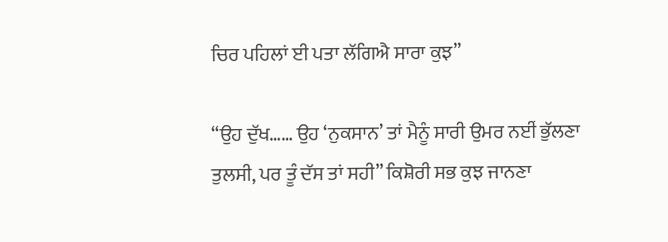ਚਿਰ ਪਹਿਲਾਂ ਈ ਪਤਾ ਲੱਗਿਐ ਸਾਰਾ ਕੁਝ”

“ਉਹ ਦੁੱਖ…… ਉਹ ‘ਨੁਕਸਾਨ’ ਤਾਂ ਮੈਨੂੰ ਸਾਰੀ ਉਮਰ ਨਈਂ ਭੁੱਲਣਾ ਤੁਲਸੀ, ਪਰ ਤੂੰ ਦੱਸ ਤਾਂ ਸਹੀ” ਕਿਸ਼ੋਰੀ ਸਭ ਕੁਝ ਜਾਨਣਾ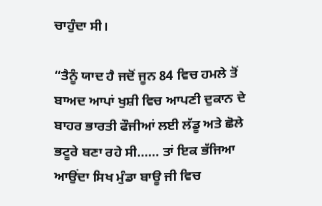ਚਾਹੁੰਦਾ ਸੀ।

“ਤੈਨੂੰ ਯਾਦ ਹੈ ਜਦੋਂ ਜੂਨ 84 ਵਿਚ ਹਮਲੇ ਤੋਂ ਬਾਅਦ ਆਪਾਂ ਖੁਸ਼ੀ ਵਿਚ ਆਪਣੀ ਦੁਕਾਨ ਦੇ ਬਾਹਰ ਭਾਰਤੀ ਫੌਜੀਆਂ ਲਈ ਲੱਡੂ ਅਤੇ ਛੋਲੇ ਭਟੂਰੇ ਬਣਾ ਰਹੇ ਸੀ…… ਤਾਂ ਇਕ ਭੱਜਿਆ ਆਉਂਦਾ ਸਿਖ ਮੁੰਡਾ ਬਾਊ ਜੀ ਵਿਚ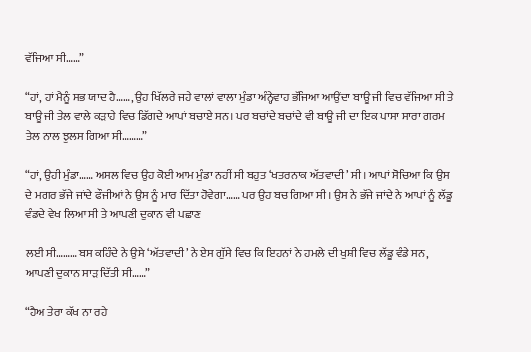ਵੱਜਿਆ ਸੀ……”

“ਹਾਂ, ਹਾਂ ਮੈਨੂੰ ਸਭ ਯਾਦ ਹੈ……, ਉਹ ਖਿੱਲਰੇ ਜਹੇ ਵਾਲਾਂ ਵਾਲਾ ਮੁੰਡਾ ਅੰਨ੍ਹੇਵਾਹ ਭੱਜਿਆ ਆਉਂਦਾ ਬਾਊ ਜੀ ਵਿਚ ਵੱਜਿਆ ਸੀ ਤੇ ਬਾਊ ਜੀ ਤੇਲ ਵਾਲੇ ਕੜਾਹੇ ਵਿਚ ਡਿੱਗਦੇ ਆਪਾਂ ਬਚਾਏ ਸਨ। ਪਰ ਬਚਾਂਦੇ ਬਚਾਂਦੇ ਵੀ ਬਾਊ ਜੀ ਦਾ ਇਕ ਪਾਸਾ ਸਾਰਾ ਗਰਮ ਤੇਲ ਨਾਲ ਝੁਲਸ ਗਿਆ ਸੀ………”

“ਹਾਂ, ਉਹੀ ਮੁੰਡਾ…… ਅਸਲ ਵਿਚ ਉਹ ਕੋਈ ਆਮ ਮੁੰਡਾ ਨਹੀਂ ਸੀ ਬਹੁਤ ‘ਖਤਰਨਾਕ ਅੱਤਵਾਦੀ’ ਸੀ। ਆਪਾਂ ਸੋਚਿਆ ਕਿ ਉਸ ਦੇ ਮਗਰ ਭੱਜੇ ਜਾਂਦੇ ਫੌਜੀਆਂ ਨੇ ਉਸ ਨੂੰ ਮਾਰ ਦਿੱਤਾ ਹੋਵੇਗਾ…… ਪਰ ਉਹ ਬਚ ਗਿਆ ਸੀ। ਉਸ ਨੇ ਭੱਜੇ ਜਾਂਦੇ ਨੇ ਆਪਾਂ ਨੂੰ ਲੱਡੂ ਵੰਡਦੇ ਵੇਖ ਲਿਆ ਸੀ ਤੇ ਆਪਣੀ ਦੁਕਾਨ ਵੀ ਪਛਾਣ

ਲਈ ਸੀ……… ਬਸ ਕਹਿੰਦੇ ਨੇ ਉਸੇ ‘ਅੱਤਵਾਦੀ’ ਨੇ ਏਸ ਗੁੱਸੇ ਵਿਚ ਕਿ ਇਹਨਾਂ ਨੇ ਹਮਲੇ ਦੀ ਖੁਸ਼ੀ ਵਿਚ ਲੱਡੂ ਵੰਡੇ ਸਨ, ਆਪਣੀ ਦੁਕਾਨ ਸਾੜ ਦਿੱਤੀ ਸੀ……”

“ਹੈਅ ਤੇਰਾ ਕੱਖ ਨਾ ਰਹੇ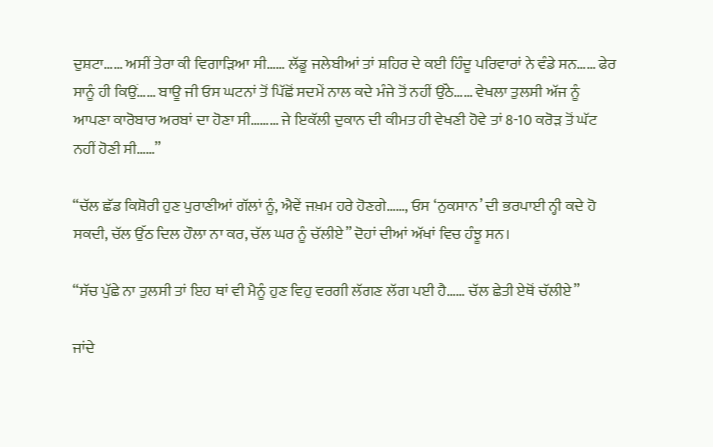ਦੁਸ਼ਟਾ…… ਅਸੀਂ ਤੇਰਾ ਕੀ ਵਿਗਾੜਿਆ ਸੀ…… ਲੱਡੂ ਜਲੇਬੀਆਂ ਤਾਂ ਸ਼ਹਿਰ ਦੇ ਕਈ ਹਿੰਦੂ ਪਰਿਵਾਰਾਂ ਨੇ ਵੰਡੇ ਸਨ…… ਫੇਰ ਸਾਨੂੰ ਹੀ ਕਿਉਂ…… ਬਾਊ ਜੀ ਓਸ ਘਟਨਾਂ ਤੋਂ ਪਿੱਛੋਂ ਸਦਮੇਂ ਨਾਲ ਕਦੇ ਮੰਜੇ ਤੋਂ ਨਹੀਂ ਉੱਠੇ…… ਵੇਖਲਾ ਤੁਲਸੀ ਅੱਜ ਨੂੰ ਆਪਣਾ ਕਾਰੋਬਾਰ ਅਰਬਾਂ ਦਾ ਹੋਣਾ ਸੀ……… ਜੇ ਇਕੱਲੀ ਦੁਕਾਨ ਦੀ ਕੀਮਤ ਹੀ ਵੇਖਣੀ ਹੋਵੇ ਤਾਂ 8-10 ਕਰੋੜ ਤੋਂ ਘੱਟ ਨਹੀਂ ਹੋਣੀ ਸੀ……”

“ਚੱਲ ਛੱਡ ਕਿਸ਼ੋਰੀ ਹੁਣ ਪੁਰਾਣੀਆਂ ਗੱਲਾਂ ਨੂੰ, ਐਵੇਂ ਜਖ਼ਮ ਹਰੇ ਹੋਣਗੇ……, ਓਸ ‘ਨੁਕਸਾਨ’ ਦੀ ਭਰਪਾਈ ਨ੍ਹੀ ਕਦੇ ਹੋ ਸਕਦੀ, ਚੱਲ ਉੱਠ ਦਿਲ ਹੌਲਾ ਨਾ ਕਰ, ਚੱਲ ਘਰ ਨੂੰ ਚੱਲੀਏ” ਦੋਹਾਂ ਦੀਆਂ ਅੱਖਾਂ ਵਿਚ ਹੰਝੂ ਸਨ।

“ਸੱਚ ਪੁੱਛੇ ਨਾ ਤੁਲਸੀ ਤਾਂ ਇਹ ਥਾਂ ਵੀ ਮੈਨੂੰ ਹੁਣ ਵਿਹੁ ਵਰਗੀ ਲੱਗਣ ਲੱਗ ਪਈ ਹੈ…… ਚੱਲ ਛੇਤੀ ਏਥੋਂ ਚੱਲੀਏ”

ਜਾਂਦੇ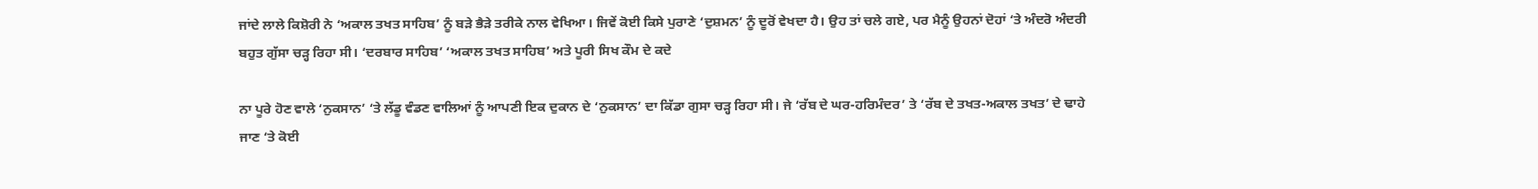ਜਾਂਦੇ ਲਾਲੇ ਕਿਸ਼ੋਰੀ ਨੇ ‘ਅਕਾਲ ਤਖਤ ਸਾਹਿਬ’ ਨੂੰ ਬੜੇ ਭੈੜੇ ਤਰੀਕੇ ਨਾਲ ਵੇਖਿਆ। ਜਿਵੇਂ ਕੋਈ ਕਿਸੇ ਪੁਰਾਣੇ ‘ਦੁਸ਼ਮਨ’ ਨੂੰ ਦੂਰੋਂ ਵੇਖਦਾ ਹੈ। ਉਹ ਤਾਂ ਚਲੇ ਗਏ, ਪਰ ਮੈਨੂੰ ਉਹਨਾਂ ਦੋਹਾਂ ‘ਤੇ ਅੰਦਰੋ ਅੰਦਰੀ ਬਹੁਤ ਗੁੱਸਾ ਚੜ੍ਹ ਰਿਹਾ ਸੀ। ‘ਦਰਬਾਰ ਸਾਹਿਬ’ ‘ਅਕਾਲ ਤਖਤ ਸਾਹਿਬ’ ਅਤੇ ਪੂਰੀ ਸਿਖ ਕੌਮ ਦੇ ਕਦੇ

ਨਾ ਪੂਰੇ ਹੋਣ ਵਾਲੇ ‘ਨੁਕਸਾਨ’ ‘ਤੇ ਲੱਡੂ ਵੰਡਣ ਵਾਲਿਆਂ ਨੂੰ ਆਪਣੀ ਇਕ ਦੁਕਾਨ ਦੇ ‘ਨੁਕਸਾਨ’ ਦਾ ਕਿੱਡਾ ਗੁਸਾ ਚੜ੍ਹ ਰਿਹਾ ਸੀ। ਜੇ ‘ਰੱਬ ਦੇ ਘਰ-ਹਰਿਮੰਦਰ’ ਤੇ ‘ਰੱਬ ਦੇ ਤਖਤ-ਅਕਾਲ ਤਖਤ’ ਦੇ ਢਾਹੇ ਜਾਣ ‘ਤੇ ਕੋਈ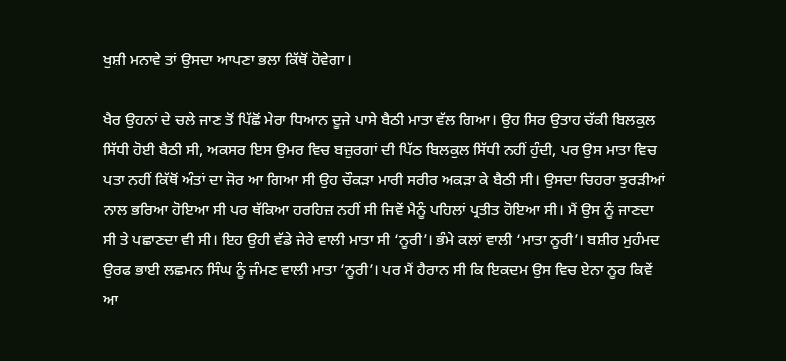ਖੁਸ਼ੀ ਮਨਾਵੇ ਤਾਂ ਉਸਦਾ ਆਪਣਾ ਭਲਾ ਕਿੱਥੋਂ ਹੋਵੇਗਾ।

ਖੈਰ ਉਹਨਾਂ ਦੇ ਚਲੇ ਜਾਣ ਤੋਂ ਪਿੱਛੋਂ ਮੇਰਾ ਧਿਆਨ ਦੂਜੇ ਪਾਸੇ ਬੈਠੀ ਮਾਤਾ ਵੱਲ ਗਿਆ। ਉਹ ਸਿਰ ਉਤਾਹ ਚੱਕੀ ਬਿਲਕੁਲ ਸਿੱਧੀ ਹੋਈ ਬੈਠੀ ਸੀ, ਅਕਸਰ ਇਸ ਉਮਰ ਵਿਚ ਬਜ਼ੁਰਗਾਂ ਦੀ ਪਿੱਠ ਬਿਲਕੁਲ ਸਿੱਧੀ ਨਹੀਂ ਹੁੰਦੀ, ਪਰ ਉਸ ਮਾਤਾ ਵਿਚ ਪਤਾ ਨਹੀਂ ਕਿੱਥੋਂ ਅੰਤਾਂ ਦਾ ਜੋਰ ਆ ਗਿਆ ਸੀ ਉਹ ਚੌਕੜਾ ਮਾਰੀ ਸਰੀਰ ਅਕੜਾ ਕੇ ਬੈਠੀ ਸੀ। ਉਸਦਾ ਚਿਹਰਾ ਝੁਰੜੀਆਂ ਨਾਲ ਭਰਿਆ ਹੋਇਆ ਸੀ ਪਰ ਥੱਕਿਆ ਹਰਹਿਜ਼ ਨਹੀਂ ਸੀ ਜਿਵੇਂ ਮੈਨੂੰ ਪਹਿਲਾਂ ਪ੍ਰਤੀਤ ਹੋਇਆ ਸੀ। ਮੈਂ ਉਸ ਨੂੰ ਜਾਣਦਾ ਸੀ ਤੇ ਪਛਾਣਦਾ ਵੀ ਸੀ। ਇਹ ਉਹੀ ਵੱਡੇ ਜੇਰੇ ਵਾਲੀ ਮਾਤਾ ਸੀ ‘ਨੂਰੀ’। ਭੰਮੇ ਕਲਾਂ ਵਾਲੀ ‘ਮਾਤਾ ਨੂਰੀ’। ਬਸ਼ੀਰ ਮੁਹੰਮਦ ਉਰਫ ਭਾਈ ਲਛਮਨ ਸਿੰਘ ਨੂੰ ਜੰਮਣ ਵਾਲੀ ਮਾਤਾ ‘ਨੂਰੀ’। ਪਰ ਮੈਂ ਹੈਰਾਨ ਸੀ ਕਿ ਇਕਦਮ ਉਸ ਵਿਚ ਏਨਾ ਨੂਰ ਕਿਵੇਂ ਆ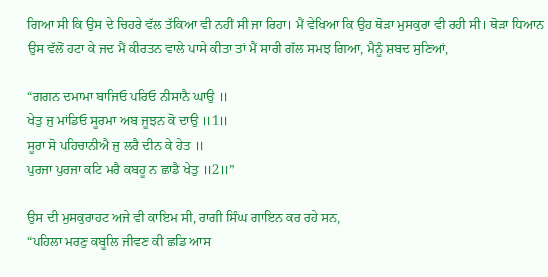ਗਿਆ ਸੀ ਕਿ ਉਸ ਦੇ ਚਿਹਰੇ ਵੱਲ ਤੱਕਿਆ ਵੀ ਨਹੀਂ ਸੀ ਜਾ ਰਿਹਾ। ਮੈਂ ਵੇਖਿਆ ਕਿ ਉਹ ਥੋੜਾ ਮੁਸਕੁਰਾ ਵੀ ਰਹੀ ਸੀ। ਥੋੜਾ ਧਿਆਨ ਉਸ ਵੱਲੋਂ ਹਟਾ ਕੇ ਜਦ ਮੈਂ ਕੀਰਤਨ ਵਾਲੇ ਪਾਸੇ ਕੀਤਾ ਤਾਂ ਮੈਂ ਸਾਰੀ ਗੱਲ ਸਮਝ ਗਿਆ, ਮੈਨੂੰ ਸ਼ਬਦ ਸੁਣਿਆਂ,

“ਗਗਨ ਦਮਾਮਾ ਬਾਜਿਓ ਪਰਿਓ ਨੀਸਾਨੈ ਘਾਉ ॥
ਖੇਤੁ ਜੁ ਮਾਂਡਿਓ ਸੂਰਮਾ ਅਬ ਜੂਝਨ ਕੋ ਦਾਉ ॥1॥
ਸੂਰਾ ਸੋ ਪਹਿਚਾਨੀਐ ਜੁ ਲਰੈ ਦੀਨ ਕੇ ਹੇਤ ॥
ਪੁਰਜਾ ਪੁਰਜਾ ਕਟਿ ਮਰੈ ਕਬਹੂ ਨ ਛਾਡੈ ਖੇਤੁ ॥2॥”

ਉਸ ਦੀ ਮੁਸਕੁਰਾਹਟ ਅਜੇ ਵੀ ਕਾਇਮ ਸੀ, ਰਾਗੀ ਸਿੰਘ ਗਾਇਨ ਕਰ ਰਹੇ ਸਨ,
“ਪਹਿਲਾ ਮਰਣੁ ਕਬੂਲਿ ਜੀਵਣ ਕੀ ਛਡਿ ਆਸ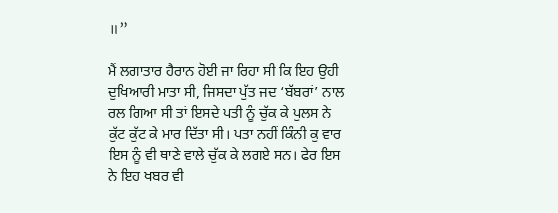॥”

ਮੈਂ ਲਗਾਤਾਰ ਹੈਰਾਨ ਹੋਈ ਜਾ ਰਿਹਾ ਸੀ ਕਿ ਇਹ ਉਹੀ ਦੁਖਿਆਰੀ ਮਾਤਾ ਸੀ, ਜਿਸਦਾ ਪੁੱਤ ਜਦ ‘ਬੱਬਰਾਂ’ ਨਾਲ ਰਲ ਗਿਆ ਸੀ ਤਾਂ ਇਸਦੇ ਪਤੀ ਨੂੰ ਚੁੱਕ ਕੇ ਪੁਲਸ ਨੇ ਕੁੱਟ ਕੁੱਟ ਕੇ ਮਾਰ ਦਿੱਤਾ ਸੀ। ਪਤਾ ਨਹੀਂ ਕਿੰਨੀ ਕੁ ਵਾਰ ਇਸ ਨੂੰ ਵੀ ਥਾਣੇ ਵਾਲੇ ਚੁੱਕ ਕੇ ਲਗਏ ਸਨ। ਫੇਰ ਇਸ ਨੇ ਇਹ ਖਬਰ ਵੀ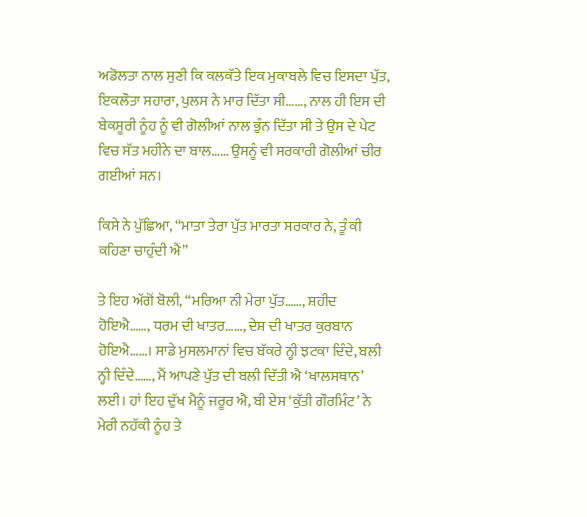ਅਡੋਲਤਾ ਨਾਲ ਸੁਣੀ ਕਿ ਕਲਕੱਤੇ ਇਕ ਮੁਕਾਬਲੇ ਵਿਚ ਇਸਦਾ ਪੁੱਤ, ਇਕਲੌਤਾ ਸਹਾਰਾ, ਪੁਲਸ ਨੇ ਮਾਰ ਦਿੱਤਾ ਸੀ……, ਨਾਲ ਹੀ ਇਸ ਦੀ ਬੇਕਸੂਰੀ ਨੂੰਹ ਨੂੰ ਵੀ ਗੋਲੀਆਂ ਨਾਲ ਭੁੰਨ ਦਿੱਤਾ ਸੀ ਤੇ ਉਸ ਦੇ ਪੇਟ ਵਿਚ ਸੱਤ ਮਹੀਨੇ ਦਾ ਬਾਲ…… ਉਸਨੂੰ ਵੀ ਸਰਕਾਰੀ ਗੋਲੀਆਂ ਚੀਰ ਗਈਆਂ ਸਨ।

ਕਿਸੇ ਨੇ ਪੁੱਛਿਆ, “ਮਾਤਾ ਤੇਰਾ ਪੁੱਤ ਮਾਰਤਾ ਸਰਕਾਰ ਨੇ, ਤੂੰ ਕੀ ਕਹਿਣਾ ਚਾਹੁੰਦੀ ਐਂ”

ਤੇ ਇਹ ਅੱਗੋਂ ਬੋਲੀ, “ਮਰਿਆ ਨੀ ਮੇਰਾ ਪੁੱਤ……, ਸ਼ਹੀਦ ਹੋਇਐ……, ਧਰਮ ਦੀ ਖਾਤਰ……, ਦੇਸ਼ ਦੀ ਖਾਤਰ ਕੁਰਬਾਨ ਹੋਇਐ……। ਸਾਡੇ ਮੁਸਲਮਾਨਾਂ ਵਿਚ ਬੱਕਰੇ ਨ੍ਹੀ ਝਟਕਾ ਦਿੰਦੇ, ਬਲੀ ਨ੍ਹੀ ਦਿੰਦੇ……, ਮੈਂ ਆਪਣੇ ਪੁੱਤ ਦੀ ਬਲੀ ਦਿੱਤੀ ਐ ‘ਖਾਲਸਥਾਨ’ ਲਈ। ਹਾਂ ਇਹ ਦੁੱਖ ਮੈਨੂੰ ਜਰੂਰ ਐ, ਬੀ ਏਸ ‘ਕੁੱਤੀ ਗੌਰਮਿੰਟ’ ਨੇ ਮੇਰੀ ਨਹੱਕੀ ਨੂੰਹ ਤੇ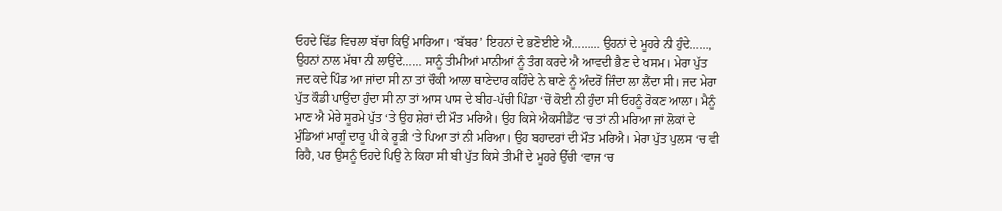ਓਹਦੇ ਢਿੱਡ ਵਿਚਲਾ ਬੱਚਾ ਕਿਉਂ ਮਾਰਿਆ। ‘ਬੱਬਰ’ ਇਹਨਾਂ ਦੇ ਭਣੋਈਏ ਐ……… ਉਹਨਾਂ ਦੇ ਮੂਹਰੇ ਨੀ ਹੁੰਦੇ……, ਉਹਨਾਂ ਨਾਲ ਮੱਥਾ ਨੀ ਲਾਉਂਦੇ…… ਸਾਨੂੰ ਤੀਮੀਆਂ ਮਾਨੀਆਂ ਨੂੰ ਤੰਗ ਕਰਦੇ ਐ ਆਵਦੀ ਭੈਣ ਦੇ ਖਸਮ। ਮੇਰਾ ਪੁੱਤ ਜਦ ਕਦੇ ਪਿੰਡ ਆ ਜਾਂਦਾ ਸੀ ਨਾ ਤਾਂ ਚੌਕੀ ਆਲਾ ਥਾਣੇਦਾਰ ਕਹਿੰਦੇ ਨੇ ਥਾਣੇ ਨੂੰ ਅੰਦਰੋਂ ਜਿੰਦਾ ਲਾ ਲੈਂਦਾ ਸੀ। ਜਦ ਮੇਰਾ ਪੁੱਤ ਕੌਡੀ ਪਾਉਂਦਾ ਹੁੰਦਾ ਸੀ ਨਾ ਤਾਂ ਆਸ ਪਾਸ ਦੇ ਬੀਹ-ਪੱਚੀ ਪਿੰਡਾ ‘ਚੋਂ ਕੋਈ ਨੀ ਹੁੰਦਾ ਸੀ ਓਹਨੂੰ ਰੋਕਣ ਆਲਾ। ਮੈਨੂੰ ਮਾਣ ਐ ਮੇਰੇ ਸੂਰਮੇ ਪੁੱਤ ‘ਤੇ ਉਹ ਸ਼ੇਰਾਂ ਦੀ ਮੌਤ ਮਰਿਐ। ਉਹ ਕਿਸੇ ਐਕਸੀਡੈਂਟ ‘ਚ ਤਾਂ ਨੀ ਮਰਿਆ ਜਾਂ ਲੋਕਾਂ ਦੇ ਮੁੰਡਿਆਂ ਮਾਗੂੰ ਦਾਰੂ ਪੀ ਕੇ ਰੂੜੀ ‘ਤੇ ਪਿਆ ਤਾਂ ਨੀ ਮਰਿਆ। ਉਹ ਬਹਾਦਰਾਂ ਦੀ ਮੌਤ ਮਰਿਐ। ਮੇਰਾ ਪੁੱਤ ਪੁਲਸ ‘ਚ ਵੀ ਰਿਹੈ, ਪਰ ਉਸਨੂੰ ਓਹਦੇ ਪਿਉ ਨੇ ਕਿਹਾ ਸੀ ਬੀ ਪੁੱਤ ਕਿਸੇ ਤੀਮੀਂ ਦੇ ਮੂਹਰੇ ਉੱਚੀ ‘ਵਾਜ ‘ਚ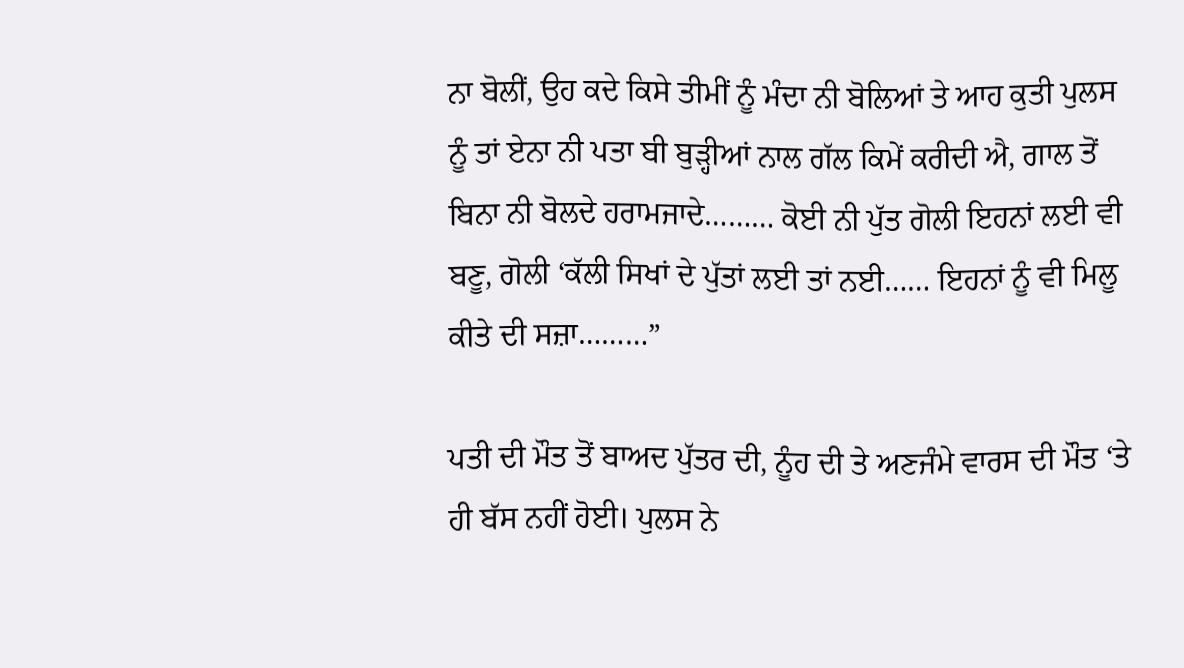ਨਾ ਬੋਲੀਂ, ਉਹ ਕਦੇ ਕਿਸੇ ਤੀਮੀਂ ਨੂੰ ਮੰਦਾ ਨੀ ਬੋਲਿਆਂ ਤੇ ਆਹ ਕੁਤੀ ਪੁਲਸ ਨੂੰ ਤਾਂ ਏਨਾ ਨੀ ਪਤਾ ਬੀ ਬੁੜ੍ਹੀਆਂ ਨਾਲ ਗੱਲ ਕਿਮੇਂ ਕਰੀਦੀ ਐ, ਗਾਲ ਤੋਂ ਬਿਨਾ ਨੀ ਬੋਲਦੇ ਹਰਾਮਜਾਦੇ……… ਕੋਈ ਨੀ ਪੁੱਤ ਗੋਲੀ ਇਹਨਾਂ ਲਈ ਵੀ ਬਣੂ, ਗੋਲੀ ‘ਕੱਲੀ ਸਿਖਾਂ ਦੇ ਪੁੱਤਾਂ ਲਈ ਤਾਂ ਨਈ…… ਇਹਨਾਂ ਨੂੰ ਵੀ ਮਿਲੂ ਕੀਤੇ ਦੀ ਸਜ਼ਾ………”

ਪਤੀ ਦੀ ਮੌਤ ਤੋਂ ਬਾਅਦ ਪੁੱਤਰ ਦੀ, ਨੂੰਹ ਦੀ ਤੇ ਅਣਜੰਮੇ ਵਾਰਸ ਦੀ ਮੌਤ ‘ਤੇ ਹੀ ਬੱਸ ਨਹੀਂ ਹੋਈ। ਪੁਲਸ ਨੇ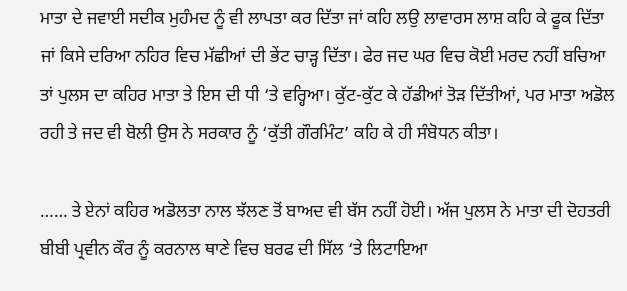ਮਾਤਾ ਦੇ ਜਵਾਈ ਸਦੀਕ ਮੁਹੰਮਦ ਨੂੰ ਵੀ ਲਾਪਤਾ ਕਰ ਦਿੱਤਾ ਜਾਂ ਕਹਿ ਲਉ ਲਾਵਾਰਸ ਲਾਸ਼ ਕਹਿ ਕੇ ਫੂਕ ਦਿੱਤਾ ਜਾਂ ਕਿਸੇ ਦਰਿਆ ਨਹਿਰ ਵਿਚ ਮੱਛੀਆਂ ਦੀ ਭੇਂਟ ਚਾੜ੍ਹ ਦਿੱਤਾ। ਫੇਰ ਜਦ ਘਰ ਵਿਚ ਕੋਈ ਮਰਦ ਨਹੀਂ ਬਚਿਆ ਤਾਂ ਪੁਲਸ ਦਾ ਕਹਿਰ ਮਾਤਾ ਤੇ ਇਸ ਦੀ ਧੀ ‘ਤੇ ਵਰ੍ਹਿਆ। ਕੁੱਟ-ਕੁੱਟ ਕੇ ਹੱਡੀਆਂ ਤੋੜ ਦਿੱਤੀਆਂ, ਪਰ ਮਾਤਾ ਅਡੋਲ ਰਹੀ ਤੇ ਜਦ ਵੀ ਬੋਲੀ ਉਸ ਨੇ ਸਰਕਾਰ ਨੂੰ ‘ਕੁੱਤੀ ਗੌਰਮਿੰਟ’ ਕਹਿ ਕੇ ਹੀ ਸੰਬੋਧਨ ਕੀਤਾ।

…… ਤੇ ਏਨਾਂ ਕਹਿਰ ਅਡੋਲਤਾ ਨਾਲ ਝੱਲਣ ਤੋਂ ਬਾਅਦ ਵੀ ਬੱਸ ਨਹੀਂ ਹੋਈ। ਅੱਜ ਪੁਲਸ ਨੇ ਮਾਤਾ ਦੀ ਦੋਹਤਰੀ ਬੀਬੀ ਪ੍ਰਵੀਨ ਕੌਰ ਨੂੰ ਕਰਨਾਲ ਥਾਣੇ ਵਿਚ ਬਰਫ ਦੀ ਸਿੱਲ ‘ਤੇ ਲਿਟਾਇਆ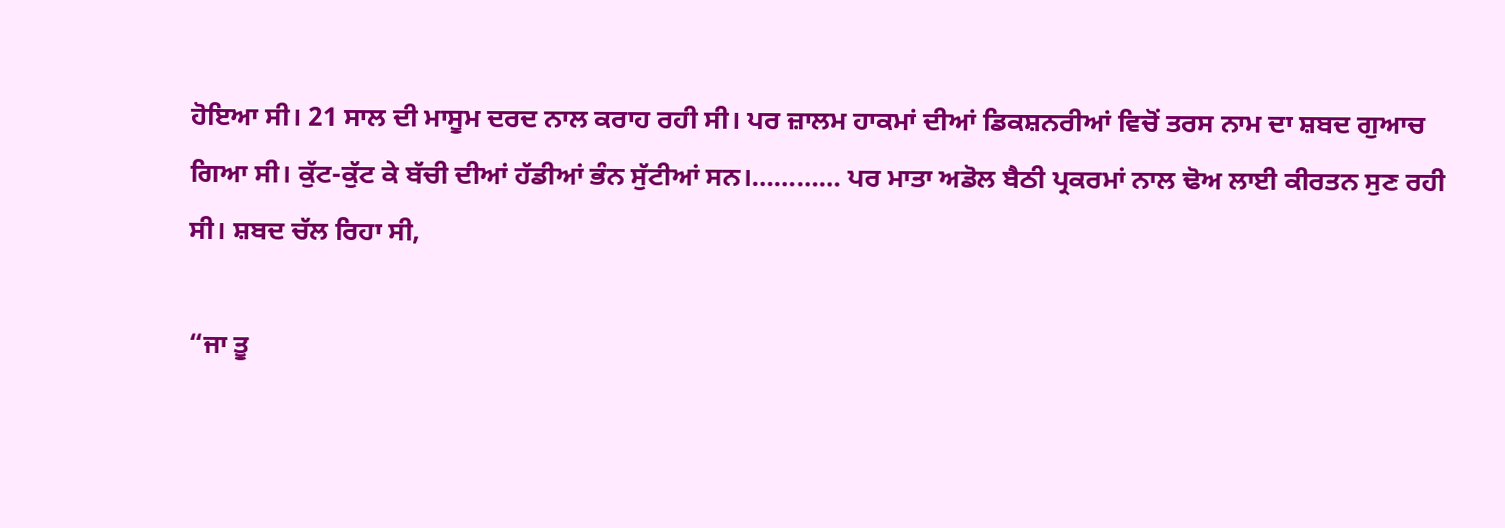ਹੋਇਆ ਸੀ। 21 ਸਾਲ ਦੀ ਮਾਸੂਮ ਦਰਦ ਨਾਲ ਕਰਾਹ ਰਹੀ ਸੀ। ਪਰ ਜ਼ਾਲਮ ਹਾਕਮਾਂ ਦੀਆਂ ਡਿਕਸ਼ਨਰੀਆਂ ਵਿਚੋਂ ਤਰਸ ਨਾਮ ਦਾ ਸ਼ਬਦ ਗੁਆਚ ਗਿਆ ਸੀ। ਕੁੱਟ-ਕੁੱਟ ਕੇ ਬੱਚੀ ਦੀਆਂ ਹੱਡੀਆਂ ਭੰਨ ਸੁੱਟੀਆਂ ਸਨ।………… ਪਰ ਮਾਤਾ ਅਡੋਲ ਬੈਠੀ ਪ੍ਰਕਰਮਾਂ ਨਾਲ ਢੋਅ ਲਾਈ ਕੀਰਤਨ ਸੁਣ ਰਹੀ ਸੀ। ਸ਼ਬਦ ਚੱਲ ਰਿਹਾ ਸੀ,

“ਜਾ ਤੂ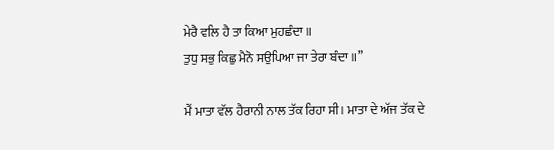ਮੇਰੈ ਵਲਿ ਹੈ ਤਾ ਕਿਆ ਮੁਹਛੰਦਾ ॥
ਤੁਧੁ ਸਭੁ ਕਿਛੁ ਮੈਨੋ ਸਉਪਿਆ ਜਾ ਤੇਰਾ ਬੰਦਾ ॥”

ਮੈਂ ਮਾਤਾ ਵੱਲ ਹੈਰਾਨੀ ਨਾਲ ਤੱਕ ਰਿਹਾ ਸੀ। ਮਾਤਾ ਦੇ ਅੱਜ ਤੱਕ ਦੇ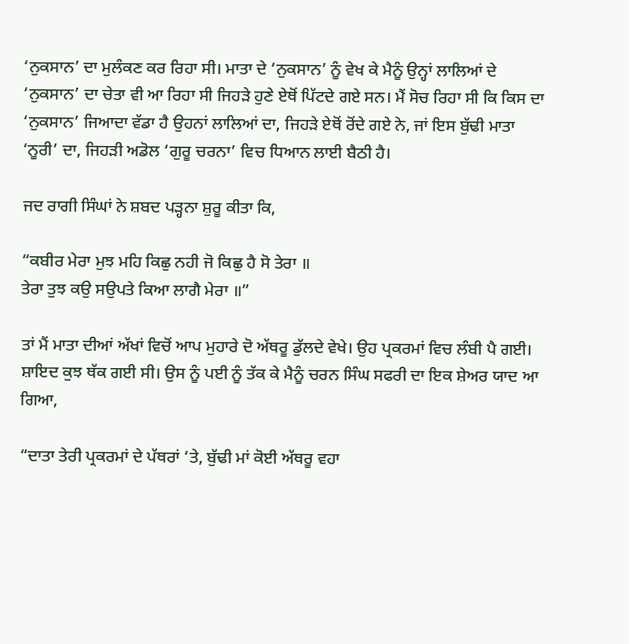‘ਨੁਕਸਾਨ’ ਦਾ ਮੁਲੰਕਣ ਕਰ ਰਿਹਾ ਸੀ। ਮਾਤਾ ਦੇ ‘ਨੁਕਸਾਨ’ ਨੂੰ ਵੇਖ ਕੇ ਮੈਨੂੰ ਉਨ੍ਹਾਂ ਲਾਲਿਆਂ ਦੇ ‘ਨੁਕਸਾਨ’ ਦਾ ਚੇਤਾ ਵੀ ਆ ਰਿਹਾ ਸੀ ਜਿਹੜੇ ਹੁਣੇ ਏਥੋਂ ਪਿੱਟਦੇ ਗਏ ਸਨ। ਮੈਂ ਸੋਚ ਰਿਹਾ ਸੀ ਕਿ ਕਿਸ ਦਾ ‘ਨੁਕਸਾਨ’ ਜਿਆਦਾ ਵੱਡਾ ਹੈ ਉਹਨਾਂ ਲਾਲਿਆਂ ਦਾ, ਜਿਹੜੇ ਏਥੋਂ ਰੋਂਦੇ ਗਏ ਨੇ, ਜਾਂ ਇਸ ਬੁੱਢੀ ਮਾਤਾ ‘ਨੂਰੀ’ ਦਾ, ਜਿਹੜੀ ਅਡੋਲ ‘ਗੁਰੂ ਚਰਨਾ’ ਵਿਚ ਧਿਆਨ ਲਾਈ ਬੈਠੀ ਹੈ।

ਜਦ ਰਾਗੀ ਸਿੰਘਾਂ ਨੇ ਸ਼ਬਦ ਪੜ੍ਹਨਾ ਸ਼ੁਰੂ ਕੀਤਾ ਕਿ,

“ਕਬੀਰ ਮੇਰਾ ਮੁਝ ਮਹਿ ਕਿਛੁ ਨਹੀ ਜੋ ਕਿਛੁ ਹੈ ਸੋ ਤੇਰਾ ॥
ਤੇਰਾ ਤੁਝ ਕਉ ਸਉਪਤੇ ਕਿਆ ਲਾਗੈ ਮੇਰਾ ॥”

ਤਾਂ ਮੈਂ ਮਾਤਾ ਦੀਆਂ ਅੱਖਾਂ ਵਿਚੋਂ ਆਪ ਮੁਹਾਰੇ ਦੋ ਅੱਥਰੂ ਡੁੱਲਦੇ ਵੇਖੇ। ਉਹ ਪ੍ਰਕਰਮਾਂ ਵਿਚ ਲੰਬੀ ਪੈ ਗਈ। ਸ਼ਾਇਦ ਕੁਝ ਥੱਕ ਗਈ ਸੀ। ਉਸ ਨੂੰ ਪਈ ਨੂੰ ਤੱਕ ਕੇ ਮੈਨੂੰ ਚਰਨ ਸਿੰਘ ਸਫਰੀ ਦਾ ਇਕ ਸ਼ੇਅਰ ਯਾਦ ਆ ਗਿਆ,

“ਦਾਤਾ ਤੇਰੀ ਪ੍ਰਕਰਮਾਂ ਦੇ ਪੱਥਰਾਂ ‘ਤੇ, ਬੁੱਢੀ ਮਾਂ ਕੋਈ ਅੱਥਰੂ ਵਹਾ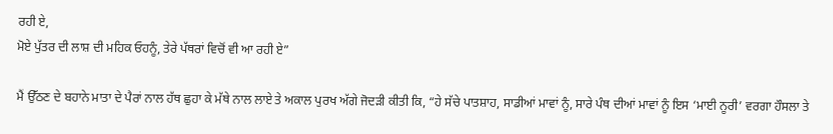ਰਹੀ ਏ,
ਮੋਏ ਪੁੱਤਰ ਦੀ ਲਾਸ਼ ਦੀ ਮਹਿਕ ਓਹਨੂੰ, ਤੇਰੇ ਪੱਥਰਾਂ ਵਿਚੋਂ ਵੀ ਆ ਰਹੀ ਏ”

ਮੈਂ ਉੱਠਣ ਦੇ ਬਹਾਨੇ ਮਾਤਾ ਦੇ ਪੈਰਾਂ ਨਾਲ ਹੱਥ ਛੁਹਾ ਕੇ ਮੱਥੇ ਨਾਲ ਲਾਏ ਤੇ ਅਕਾਲ ਪੁਰਖ ਅੱਗੇ ਜੋਦੜੀ ਕੀਤੀ ਕਿ, “ਹੇ ਸੱਚੇ ਪਾਤਸ਼ਾਹ, ਸਾਡੀਆਂ ਮਾਵਾਂ ਨੂੰ, ਸਾਰੇ ਪੰਥ ਦੀਆਂ ਮਾਵਾਂ ਨੂੰ ਇਸ ‘ਮਾਈ ਨੂਰੀ’ ਵਰਗਾ ਹੌਸਲਾ ਤੇ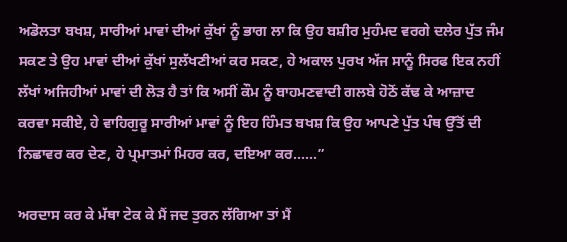ਅਡੋਲਤਾ ਬਖਸ਼, ਸਾਰੀਆਂ ਮਾਵਾਂ ਦੀਆਂ ਕੁੱਖਾਂ ਨੂੰ ਭਾਗ ਲਾ ਕਿ ਉਹ ਬਸ਼ੀਰ ਮੁਹੰਮਦ ਵਰਗੇ ਦਲੇਰ ਪੁੱਤ ਜੰਮ ਸਕਣ ਤੇ ਉਹ ਮਾਵਾਂ ਦੀਆਂ ਕੁੱਖਾਂ ਸੁਲੱਖਣੀਆਂ ਕਰ ਸਕਣ, ਹੇ ਅਕਾਲ ਪੁਰਖ ਅੱਜ ਸਾਨੂੰ ਸਿਰਫ ਇਕ ਨਹੀਂ ਲੱਖਾਂ ਅਜਿਹੀਆਂ ਮਾਵਾਂ ਦੀ ਲੋੜ ਹੈ ਤਾਂ ਕਿ ਅਸੀਂ ਕੌਮ ਨੂੰ ਬਾਹਮਣਵਾਦੀ ਗਲਬੇ ਹੋਠੋਂ ਕੱਢ ਕੇ ਆਜ਼ਾਦ ਕਰਵਾ ਸਕੀਏ, ਹੇ ਵਾਹਿਗੁਰੂ ਸਾਰੀਆਂ ਮਾਵਾਂ ਨੂੰ ਇਹ ਹਿੰਮਤ ਬਖਸ਼ ਕਿ ਉਹ ਆਪਣੇ ਪੁੱਤ ਪੰਥ ਉੱਤੋਂ ਦੀ ਨਿਛਾਵਰ ਕਰ ਦੇਣ, ਹੇ ਪ੍ਰਮਾਤਮਾਂ ਮਿਹਰ ਕਰ, ਦਇਆ ਕਰ……”

ਅਰਦਾਸ ਕਰ ਕੇ ਮੱਥਾ ਟੇਕ ਕੇ ਮੈਂ ਜਦ ਤੁਰਨ ਲੱਗਿਆ ਤਾਂ ਮੈਂ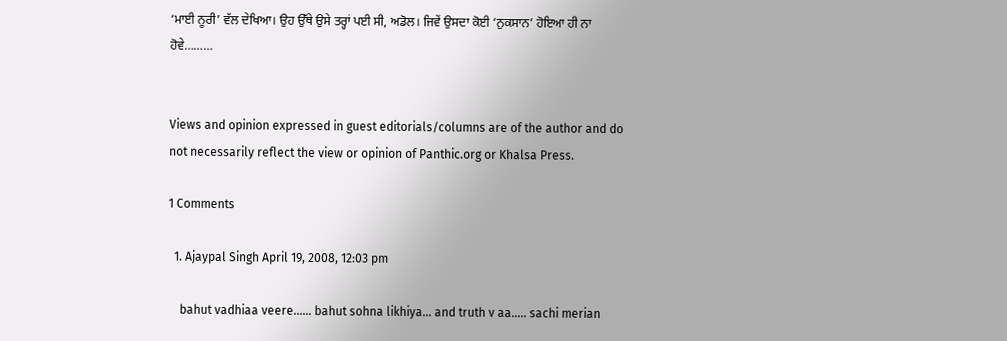‘ਮਾਈ ਨੂਰੀ’ ਵੱਲ ਦੇਖਿਆ। ਉਹ ਉੱਥੇ ਉਸੇ ਤਰ੍ਹਾਂ ਪਈ ਸੀ, ਅਡੋਲ। ਜਿਵੇਂ ਉਸਦਾ ਕੋਈ ‘ਨੁਕਸਾਨ’ ਹੋਇਆ ਹੀ ਨਾ ਹੋਵੇ………


Views and opinion expressed in guest editorials/columns are of the author and do not necessarily reflect the view or opinion of Panthic.org or Khalsa Press.

1 Comments

  1. Ajaypal Singh April 19, 2008, 12:03 pm

    bahut vadhiaa veere...... bahut sohna likhiya... and truth v aa..... sachi merian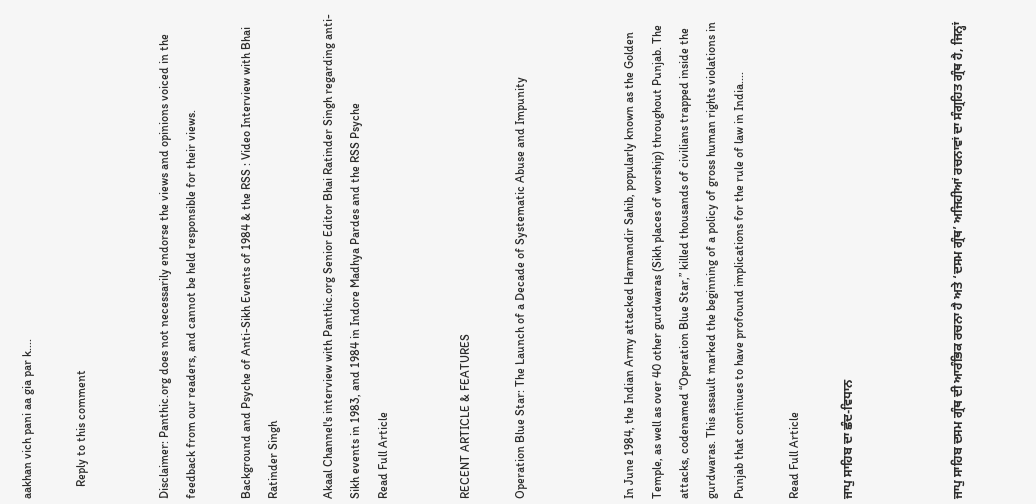aakhan vich pani aa gia par k....

    Reply to this comment


Disclaimer: Panthic.org does not necessarily endorse the views and opinions voiced in the feedback from our readers, and cannot be held responsible for their views.

Background and Psyche of Anti-Sikh Events of 1984 & the RSS : Video Interview with Bhai Ratinder Singh

Akaal Channel's interview with Panthic.org Senior Editor Bhai Ratinder Singh regarding anti-Sikh events in 1983, and 1984 in Indore Madhya Pardes and the RSS Psyche
Read Full Article


RECENT ARTICLE & FEATURES

Operation Blue Star: The Launch of a Decade of Systematic Abuse and Impunity



In June 1984, the Indian Army attacked Harmandir Sahib, popularly known as the Golden Temple, as well as over 40 other gurdwaras (Sikh places of worship) throughout Punjab. The attacks, codenamed “Operation Blue Star,” killed thousands of civilians trapped inside the gurdwaras. This assault marked the beginning of a policy of gross human rights violations in Punjab that continues to have profound implications for the rule of law in India....

Read Full Article

ਜਾਪੁ ਸਾਹਿਬ ਦਾ ਛੰਦ-ਵਿਧਾਨ



ਜਾਪੁ ਸਾਹਿਬ ਦਸਮ ਗ੍ਰੰਥ ਦੀ ਆਰੰਭਿਕ ਰਚਨਾ ਹੈ ਅਤੇ ‘ਦਸਮ ਗ੍ਰੰਥ’ ਅਜਿਹੀਆਂ ਰਚਨਾਵਾਂ ਦਾ ਸੰਗ੍ਰਹਿਤ ਗ੍ਰੰਥ ਹੈ, ਜਿਨ੍ਹਾਂ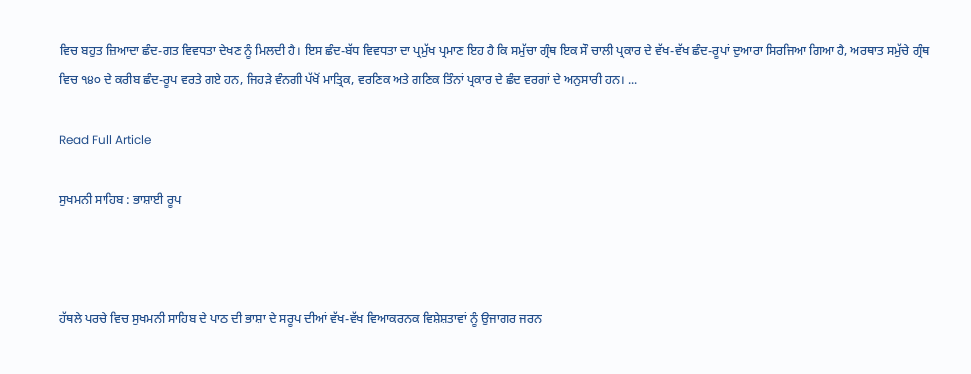ਵਿਚ ਬਹੁਤ ਜ਼ਿਆਦਾ ਛੰਦ-ਗਤ ਵਿਵਧਤਾ ਦੇਖਣ ਨੂੰ ਮਿਲਦੀ ਹੈ। ਇਸ ਛੰਦ-ਬੱਧ ਵਿਵਧਤਾ ਦਾ ਪ੍ਰਮੁੱਖ ਪ੍ਰਮਾਣ ਇਹ ਹੈ ਕਿ ਸਮੁੱਚਾ ਗ੍ਰੰਥ ਇਕ ਸੌ ਚਾਲੀ ਪ੍ਰਕਾਰ ਦੇ ਵੱਖ-ਵੱਖ ਛੰਦ-ਰੂਪਾਂ ਦੁਆਰਾ ਸਿਰਜਿਆ ਗਿਆ ਹੈ, ਅਰਥਾਤ ਸਮੁੱਚੇ ਗ੍ਰੰਥ ਵਿਚ ੧੪੦ ਦੇ ਕਰੀਬ ਛੰਦ-ਰੂਪ ਵਰਤੇ ਗਏ ਹਨ, ਜਿਹੜੇ ਵੰਨਗੀ ਪੱਖੋਂ ਮਾਤ੍ਰਿਕ, ਵਰਣਿਕ ਅਤੇ ਗਣਿਕ ਤਿੰਨਾਂ ਪ੍ਰਕਾਰ ਦੇ ਛੰਦ ਵਰਗਾਂ ਦੇ ਅਨੁਸਾਰੀ ਹਨ। ...

Read Full Article

ਸੁਖਮਨੀ ਸਾਹਿਬ : ਭਾਸ਼ਾਈ ਰੂਪ



ਹੱਥਲੇ ਪਰਚੇ ਵਿਚ ਸੁਖਮਨੀ ਸਾਹਿਬ ਦੇ ਪਾਠ ਦੀ ਭਾਸ਼ਾ ਦੇ ਸਰੂਪ ਦੀਆਂ ਵੱਖ-ਵੱਖ ਵਿਆਕਰਨਕ ਵਿਸ਼ੇਸ਼ਤਾਵਾਂ ਨੂੰ ਉਜਾਗਰ ਜਰਨ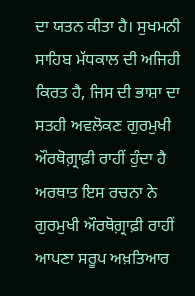ਦਾ ਯਤਨ ਕੀਤਾ ਹੈ। ਸੁਖਮਨੀ ਸਾਹਿਬ ਮੱਧਕਾਲ ਦੀ ਅਜਿਹੀ ਕਿਰਤ ਹੈ, ਜਿਸ ਦੀ ਭਾਸ਼ਾ ਦਾ ਸਤਹੀ ਅਵਲੋਕਣ ਗੁਰਮੁਖੀ ਔਰਥੋਗ਼੍ਰਾਫ਼ੀ ਰਾਹੀਂ ਹੁੰਦਾ ਹੈ ਅਰਥਾਤ ਇਸ ਰਚਨਾ ਨੇ ਗੁਰਮੁਖੀ ਔਰਥੋਗ਼੍ਰਾਫ਼ੀ ਰਾਹੀਂ ਆਪਣਾ ਸਰੂਪ ਅਖ਼ਤਿਆਰ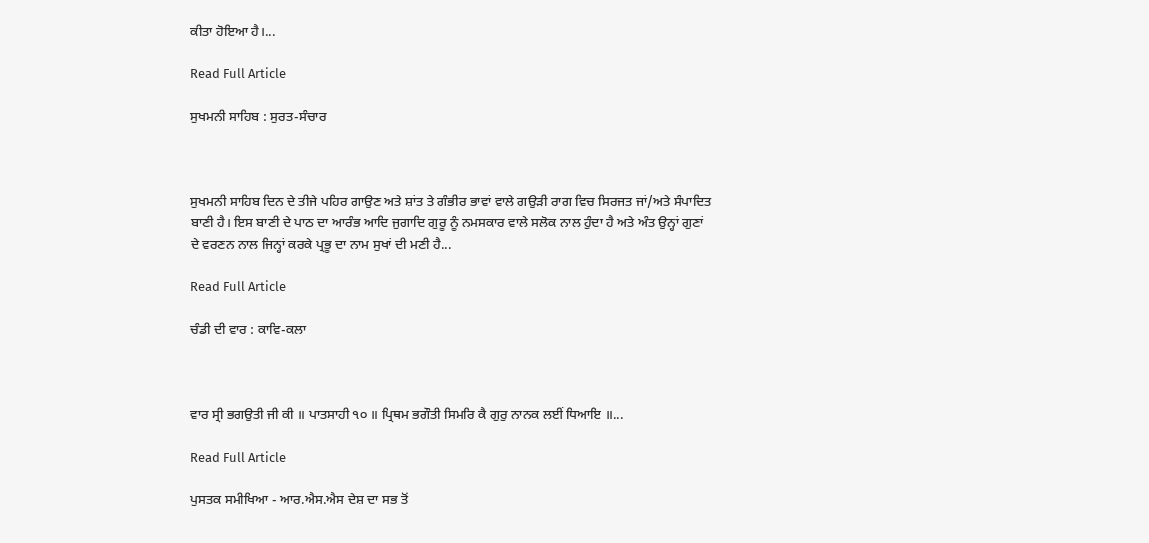ਕੀਤਾ ਹੋਇਆ ਹੈ।...

Read Full Article

ਸੁਖਮਨੀ ਸਾਹਿਬ : ਸੁਰਤ-ਸੰਚਾਰ



ਸੁਖਮਨੀ ਸਾਹਿਬ ਦਿਨ ਦੇ ਤੀਜੇ ਪਹਿਰ ਗਾਉਣ ਅਤੇ ਸ਼ਾਂਤ ਤੇ ਗੰਭੀਰ ਭਾਵਾਂ ਵਾਲੇ ਗਉਡ਼ੀ ਰਾਗ ਵਿਚ ਸਿਰਜਤ ਜਾਂ/ਅਤੇ ਸੰਪਾਦਿਤ ਬਾਣੀ ਹੈ। ਇਸ ਬਾਣੀ ਦੇ ਪਾਠ ਦਾ ਆਰੰਭ ਆਦਿ ਜੁਗਾਦਿ ਗੁਰੂ ਨੂੰ ਨਮਸਕਾਰ ਵਾਲੇ ਸਲੋਕ ਨਾਲ ਹੁੰਦਾ ਹੈ ਅਤੇ ਅੰਤ ਉਨ੍ਹਾਂ ਗੁਣਾਂ ਦੇ ਵਰਣਨ ਨਾਲ ਜਿਨ੍ਹਾਂ ਕਰਕੇ ਪ੍ਰਭੂ ਦਾ ਨਾਮ ਸੁਖਾਂ ਦੀ ਮਣੀ ਹੈ...

Read Full Article

ਚੰਡੀ ਦੀ ਵਾਰ : ਕਾਵਿ-ਕਲਾ



ਵਾਰ ਸ੍ਰੀ ਭਗਉਤੀ ਜੀ ਕੀ ॥ ਪਾਤਸਾਹੀ ੧੦ ॥ ਪ੍ਰਿਥਮ ਭਗੌਤੀ ਸਿਮਰਿ ਕੈ ਗੁਰੁ ਨਾਨਕ ਲਈਂ ਧਿਆਇ ॥...

Read Full Article

ਪੁਸਤਕ ਸਮੀਖਿਆ - ਆਰ.ਐਸ.ਐਸ ਦੇਸ਼ ਦਾ ਸਭ ਤੋਂ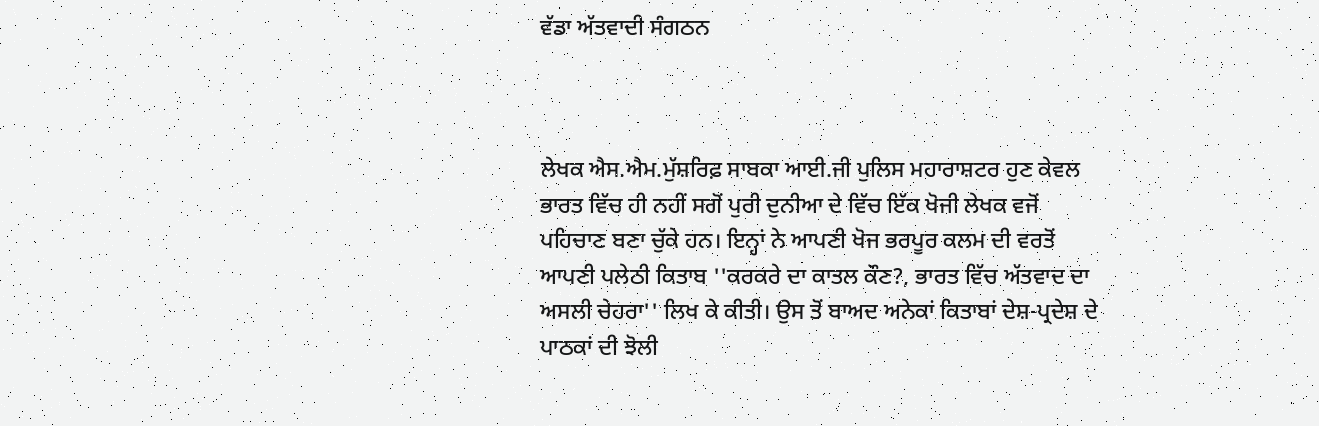ਵੱਡਾ ਅੱਤਵਾਦੀ ਸੰਗਠਨ



ਲੇਖਕ ਐਸ.ਐਮ.ਮੁੱਸ਼ਰਿਫ਼ ਸਾਬਕਾ ਆਈ.ਜੀ ਪੁਲਿਸ ਮਹਾਰਾਸ਼ਟਰ ਹੁਣ ਕੇਵਲ ਭਾਰਤ ਵਿੱਚ ਹੀ ਨਹੀਂ ਸਗੋਂ ਪੁਰੀ ਦੁਨੀਆ ਦੇ ਵਿੱਚ ਇੱਕ ਖੋਜੀ ਲੇਖਕ ਵਜੋਂ ਪਹਿਚਾਣ ਬਣਾ ਚੁੱਕੇ ਹਨ। ਇਨ੍ਹਾਂ ਨੇ ਆਪਣੀ ਖੋਜ ਭਰਪੂਰ ਕਲਮ ਦੀ ਵਰਤੋਂ ਆਪਣੀ ਪਲੇਠੀ ਕਿਤਾਬ ''ਕਰਕਰੇ ਦਾ ਕਾਤਲ ਕੌਣ?, ਭਾਰਤ ਵਿੱਚ ਅੱਤਵਾਦ ਦਾ ਅਸਲੀ ਚੇਹਰਾ'' ਲਿਖ ਕੇ ਕੀਤੀ। ਉਸ ਤੋਂ ਬਾਅਦ ਅਨੇਕਾਂ ਕਿਤਾਬਾਂ ਦੇਸ਼-ਪ੍ਰਦੇਸ਼ ਦੇ ਪਾਠਕਾਂ ਦੀ ਝੋਲੀ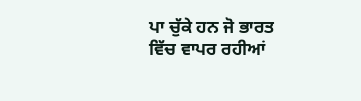ਪਾ ਚੁੱਕੇ ਹਨ ਜੋ ਭਾਰਤ ਵਿੱਚ ਵਾਪਰ ਰਹੀਆਂ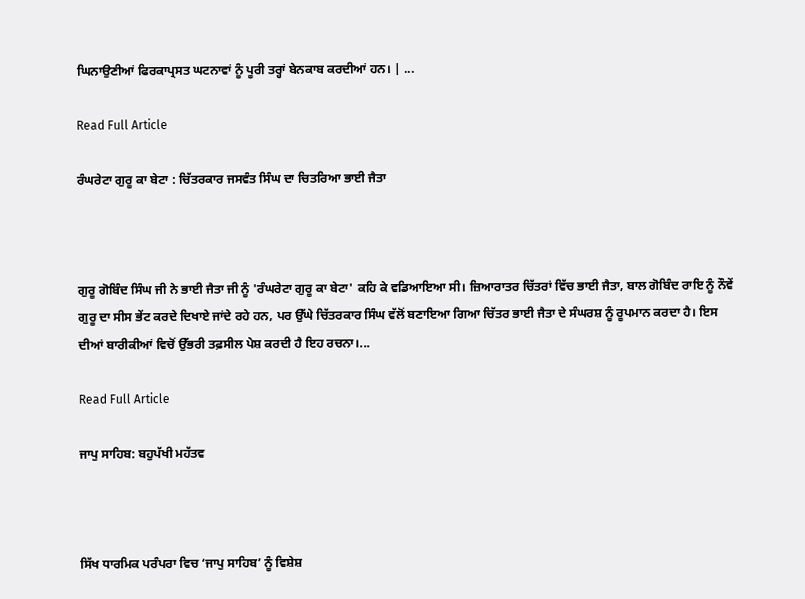ਘਿਨਾਉਣੀਆਂ ਫਿਰਕਾਪ੍ਰਸਤ ਘਟਨਾਵਾਂ ਨੂੰ ਪੂਰੀ ਤਰ੍ਹਾਂ ਬੇਨਕਾਬ ਕਰਦੀਆਂ ਹਨ। | ...

Read Full Article

ਰੰਘਰੇਟਾ ਗੁਰੂ ਕਾ ਬੇਟਾ : ਚਿੱਤਰਕਾਰ ਜਸਵੰਤ ਸਿੰਘ ਦਾ ਚਿਤਰਿਆ ਭਾਈ ਜੈਤਾ



ਗੁਰੂ ਗੋਬਿੰਦ ਸਿੰਘ ਜੀ ਨੇ ਭਾਈ ਜੈਤਾ ਜੀ ਨੂੰ 'ਰੰਘਰੇਟਾ ਗੁਰੂ ਕਾ ਬੇਟਾ' ਕਹਿ ਕੇ ਵਡਿਆਇਆ ਸੀ। ਜ਼ਿਆਰਾਤਰ ਚਿੱਤਰਾਂ ਵਿੱਚ ਭਾਈ ਜੈਤਾ, ਬਾਲ ਗੋਬਿੰਦ ਰਾਇ ਨੂੰ ਨੌਵੇਂ ਗੁਰੂ ਦਾ ਸੀਸ ਭੇਂਟ ਕਰਦੇ ਦਿਖਾਏ ਜਾਂਦੇ ਰਹੇ ਹਨ, ਪਰ ਉੱਘੇ ਚਿੱਤਰਕਾਰ ਸਿੰਘ ਵੱਲੋਂ ਬਣਾਇਆ ਗਿਆ ਚਿੱਤਰ ਭਾਈ ਜੈਤਾ ਦੇ ਸੰਘਰਸ਼ ਨੂੰ ਰੂਪਮਾਨ ਕਰਦਾ ਹੈ। ਇਸ ਦੀਆਂ ਬਾਰੀਕੀਆਂ ਵਿਚੋਂ ਉੱਭਰੀ ਤਫ਼ਸੀਲ ਪੇਸ਼ ਕਰਦੀ ਹੈ ਇਹ ਰਚਨਾ।...

Read Full Article

ਜਾਪੁ ਸਾਹਿਬ: ਬਹੁਪੱਖੀ ਮਹੱਤਵ



ਸਿੱਖ ਧਾਰਮਿਕ ਪਰੰਪਰਾ ਵਿਚ ‘ਜਾਪੁ ਸਾਹਿਬ’ ਨੂੰ ਵਿਸ਼ੇਸ਼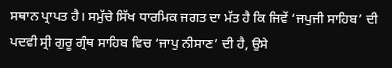ਸਥਾਨ ਪ੍ਰਾਪਤ ਹੈ। ਸਮੁੱਚੇ ਸਿੱਖ ਧਾਰਮਿਕ ਜਗਤ ਦਾ ਮੱਤ ਹੈ ਕਿ ਜਿਵੇਂ ‘ਜਪੁਜੀ ਸਾਹਿਬ’ ਦੀ ਪਦਵੀ ਸ੍ਰੀ ਗੁਰੂ ਗ੍ਰੰਥ ਸਾਹਿਬ ਵਿਚ ‘ਜਾਪੁ ਨੀਸਾਣ’ ਦੀ ਹੈ, ਉਸੇ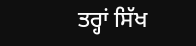ਤਰ੍ਹਾਂ ਸਿੱਖ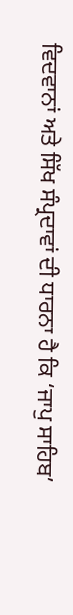ਵਿਦਵਾਨਾਂ ਅਤੇ ਸਿੱਖ ਸੰਪ੍ਰਦਾਵਾਂ ਦੀ ਧਾਰਨਾ ਹੈ ਕਿ ‘ਜਾਪੁ ਸਾਹਿਬ’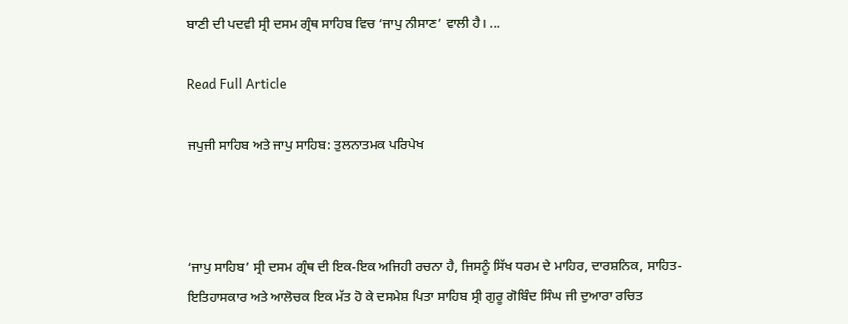ਬਾਣੀ ਦੀ ਪਦਵੀ ਸ੍ਰੀ ਦਸਮ ਗ੍ਰੰਥ ਸਾਹਿਬ ਵਿਚ ‘ਜਾਪੁ ਨੀਸਾਣ’ ਵਾਲੀ ਹੈ। ...

Read Full Article

ਜਪੁਜੀ ਸਾਹਿਬ ਅਤੇ ਜਾਪੁ ਸਾਹਿਬ: ਤੁਲਨਾਤਮਕ ਪਰਿਪੇਖ



‘ਜਾਪੁ ਸਾਹਿਬ’ ਸ੍ਰੀ ਦਸਮ ਗ੍ਰੰਥ ਦੀ ਇਕ-ਇਕ ਅਜਿਹੀ ਰਚਨਾ ਹੈ, ਜਿਸਨੂੰ ਸਿੱਖ ਧਰਮ ਦੇ ਮਾਹਿਰ, ਦਾਰਸ਼ਨਿਕ, ਸਾਹਿਤ-ਇਤਿਹਾਸਕਾਰ ਅਤੇ ਆਲੋਚਕ ਇਕ ਮੱਤ ਹੋ ਕੇ ਦਸਮੇਸ਼ ਪਿਤਾ ਸਾਹਿਬ ਸ੍ਰੀ ਗੁਰੂ ਗੋਬਿੰਦ ਸਿੰਘ ਜੀ ਦੁਆਰਾ ਰਚਿਤ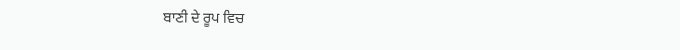ਬਾਣੀ ਦੇ ਰੂਪ ਵਿਚ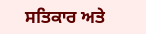ਸਤਿਕਾਰ ਅਤੇ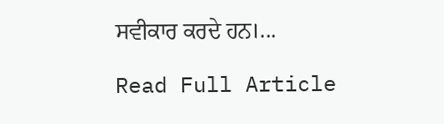ਸਵੀਕਾਰ ਕਰਦੇ ਹਨ।...

Read Full Article